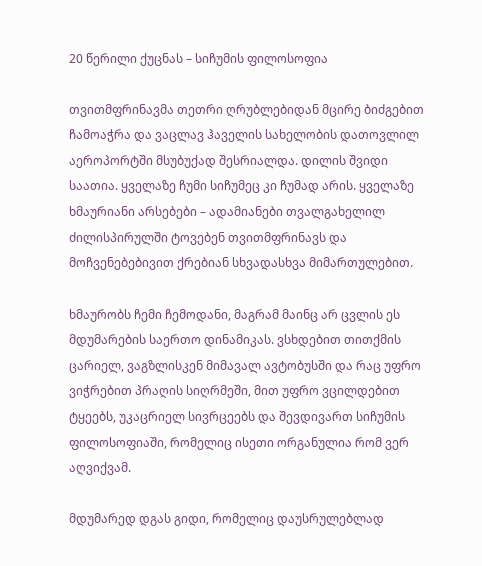20 წერილი ქუცნას – სიჩუმის ფილოსოფია

თვითმფრინავმა თეთრი ღრუბლებიდან მცირე ბიძგებით ჩამოაჭრა და ვაცლავ ჰაველის სახელობის დათოვლილ აეროპორტში მსუბუქად შესრიალდა. დილის შვიდი საათია. ყველაზე ჩუმი სიჩუმეც კი ჩუმად არის. ყველაზე ხმაურიანი არსებები – ადამიანები თვალგახელილ ძილისპირულში ტოვებენ თვითმფრინავს და მოჩვენებებივით ქრებიან სხვადასხვა მიმართულებით.

ხმაურობს ჩემი ჩემოდანი, მაგრამ მაინც არ ცვლის ეს მდუმარების საერთო დინამიკას. ვსხდებით თითქმის ცარიელ, ვაგზლისკენ მიმავალ ავტობუსში და რაც უფრო ვიჭრებით პრაღის სიღრმეში, მით უფრო ვცილდებით ტყეებს, უკაცრიელ სივრცეებს და შევდივართ სიჩუმის ფილოსოფიაში, რომელიც ისეთი ორგანულია რომ ვერ აღვიქვამ.

მდუმარედ დგას გიდი, რომელიც დაუსრულებლად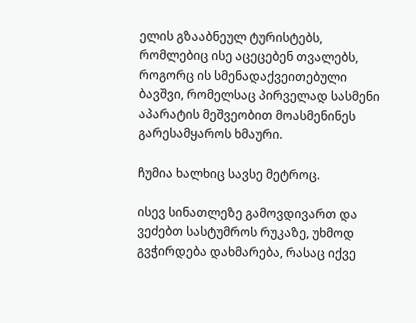ელის გზააბნეულ ტურისტებს, რომლებიც ისე აცეცებენ თვალებს, როგორც ის სმენადაქვეითებული ბავშვი, რომელსაც პირველად სასმენი აპარატის მეშვეობით მოასმენინეს გარესამყაროს ხმაური.

ჩუმია ხალხიც სავსე მეტროც.

ისევ სინათლეზე გამოვდივართ და ვეძებთ სასტუმროს რუკაზე, უხმოდ გვჭირდება დახმარება, რასაც იქვე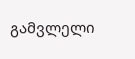გამვლელი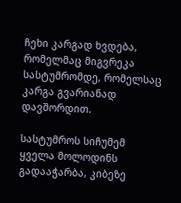ჩეხი კარგად ხვდება, რომელმაც მიგვრეკა სასტუმრომდე, რომელსაც კარგა გვარიანად დავშორდით.

სასტუმროს სიჩუმემ ყველა მოლოდინს გადააჭარბა, კიბეზე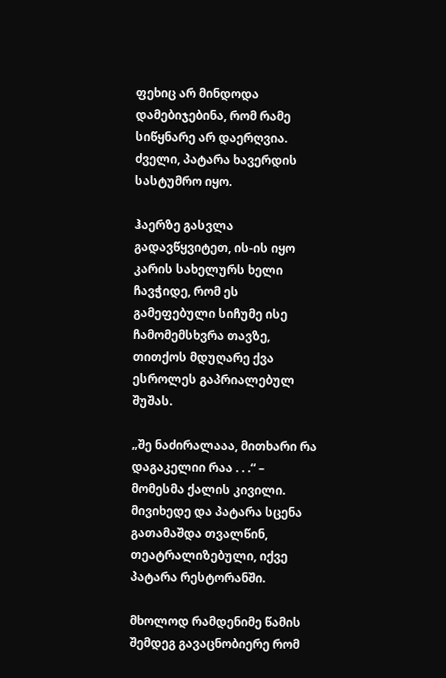ფეხიც არ მინდოდა დამებიჯებინა, რომ რამე სიწყნარე არ დაერღვია. ძველი, პატარა ხავერდის სასტუმრო იყო.

ჰაერზე გასვლა გადავწყვიტეთ, ის-ის იყო კარის სახელურს ხელი ჩავჭიდე, რომ ეს გამეფებული სიჩუმე ისე ჩამომემსხვრა თავზე, თითქოს მდუღარე ქვა ესროლეს გაპრიალებულ შუშას.

„შე ნაძირალააა, მითხარი რა დაგაკელიი რაა . . .“ – მომესმა ქალის კივილი. მივიხედე და პატარა სცენა გათამაშდა თვალწინ, თეატრალიზებული, იქვე პატარა რესტორანში.

მხოლოდ რამდენიმე წამის შემდეგ გავაცნობიერე რომ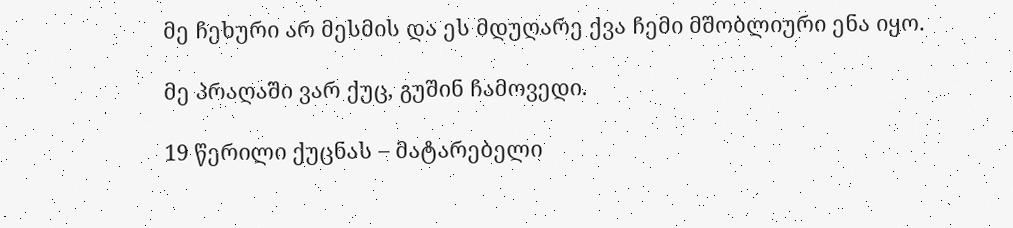მე ჩეხური არ მესმის და ეს მდუღარე ქვა ჩემი მშობლიური ენა იყო.

მე პრაღაში ვარ ქუც, გუშინ ჩამოვედი.

19 წერილი ქუცნას – მატარებელი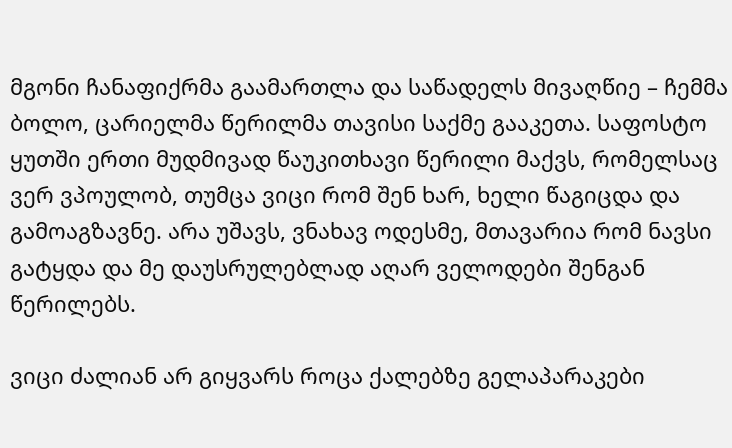მგონი ჩანაფიქრმა გაამართლა და საწადელს მივაღწიე – ჩემმა ბოლო, ცარიელმა წერილმა თავისი საქმე გააკეთა. საფოსტო ყუთში ერთი მუდმივად წაუკითხავი წერილი მაქვს, რომელსაც ვერ ვპოულობ, თუმცა ვიცი რომ შენ ხარ, ხელი წაგიცდა და გამოაგზავნე. არა უშავს, ვნახავ ოდესმე, მთავარია რომ ნავსი გატყდა და მე დაუსრულებლად აღარ ველოდები შენგან წერილებს.

ვიცი ძალიან არ გიყვარს როცა ქალებზე გელაპარაკები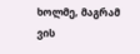ხოლმე, მაგრამ ვის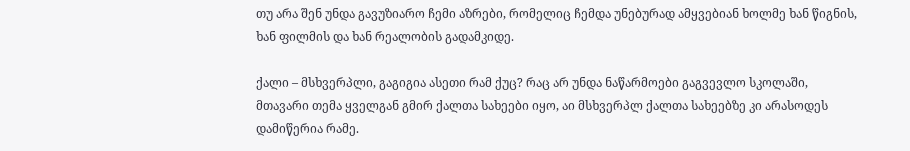თუ არა შენ უნდა გავუზიარო ჩემი აზრები, რომელიც ჩემდა უნებურად ამყვებიან ხოლმე ხან წიგნის, ხან ფილმის და ხან რეალობის გადამკიდე.

ქალი – მსხვერპლი, გაგიგია ასეთი რამ ქუც? რაც არ უნდა ნაწარმოები გაგვევლო სკოლაში, მთავარი თემა ყველგან გმირ ქალთა სახეები იყო, აი მსხვერპლ ქალთა სახეებზე კი არასოდეს დამიწერია რამე.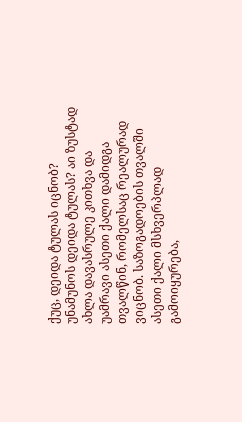ქუც, დეიდა ტულას იცნობ? უნამუნოს დეიდა ტულას? აი ზუსტად ახლა დავასრულე კითხვა და უამრავი ასეთი ქალი დამიდგა თვალწინ, რომელსაც რეალურად ვიცნობ. საზოგადოების თვალში ასეთი ქალი მსხვერპლად გამოიყურება,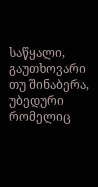საწყალი, გაუთხოვარი თუ შინაბერა, უბედური რომელიც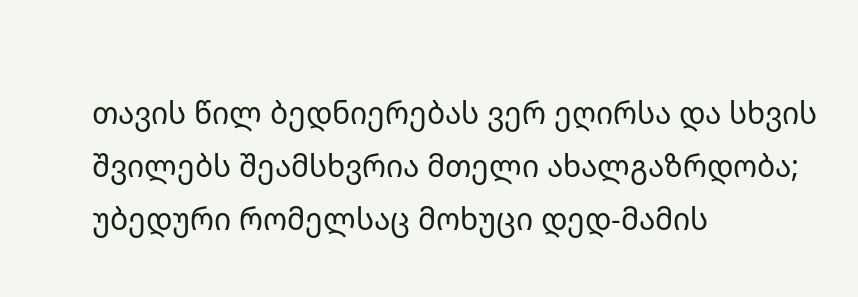თავის წილ ბედნიერებას ვერ ეღირსა და სხვის შვილებს შეამსხვრია მთელი ახალგაზრდობა; უბედური რომელსაც მოხუცი დედ-მამის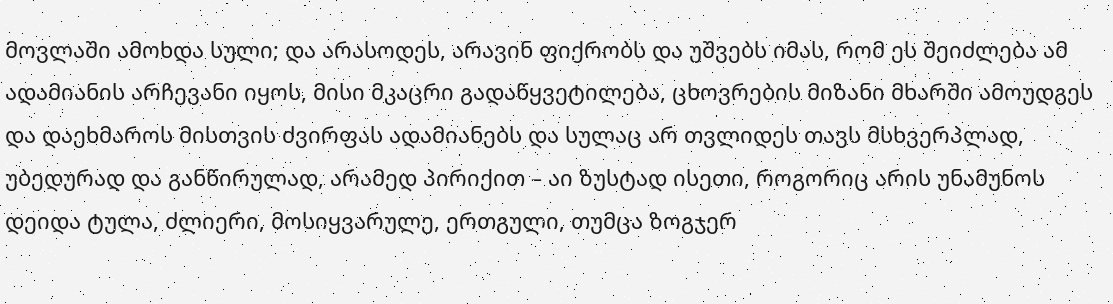მოვლაში ამოხდა სული; და არასოდეს, არავინ ფიქრობს და უშვებს იმას, რომ ეს შეიძლება ამ ადამიანის არჩევანი იყოს, მისი მკაცრი გადაწყვეტილება, ცხოვრების მიზანი მხარში ამოუდგეს და დაეხმაროს მისთვის ძვირფას ადამიანებს და სულაც არ თვლიდეს თავს მსხვერპლად, უბედურად და განწირულად, არამედ პირიქით – აი ზუსტად ისეთი, როგორიც არის უნამუნოს დეიდა ტულა, ძლიერი, მოსიყვარულე, ერთგული, თუმცა ზოგჯერ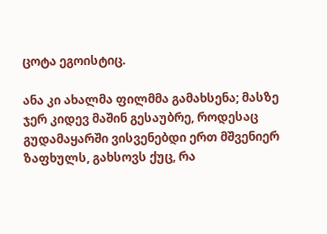ცოტა ეგოისტიც.

ანა კი ახალმა ფილმმა გამახსენა; მასზე ჯერ კიდევ მაშინ გესაუბრე, როდესაც გუდამაყარში ვისვენებდი ერთ მშვენიერ ზაფხულს, გახსოვს ქუც, რა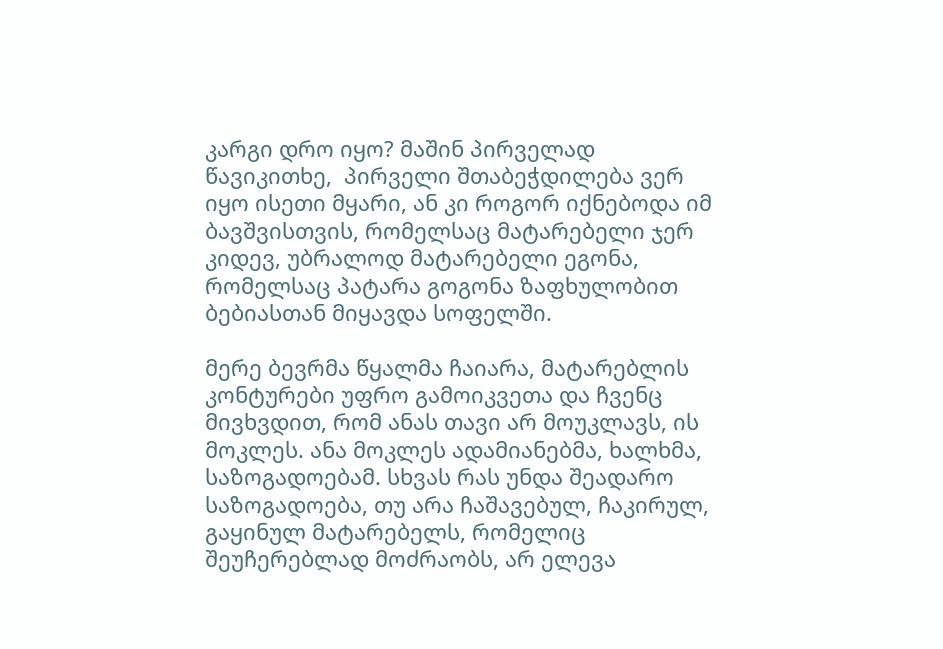კარგი დრო იყო? მაშინ პირველად წავიკითხე,  პირველი შთაბეჭდილება ვერ იყო ისეთი მყარი, ან კი როგორ იქნებოდა იმ ბავშვისთვის, რომელსაც მატარებელი ჯერ კიდევ, უბრალოდ მატარებელი ეგონა, რომელსაც პატარა გოგონა ზაფხულობით ბებიასთან მიყავდა სოფელში.

მერე ბევრმა წყალმა ჩაიარა, მატარებლის კონტურები უფრო გამოიკვეთა და ჩვენც მივხვდით, რომ ანას თავი არ მოუკლავს, ის მოკლეს. ანა მოკლეს ადამიანებმა, ხალხმა, საზოგადოებამ. სხვას რას უნდა შეადარო საზოგადოება, თუ არა ჩაშავებულ, ჩაკირულ, გაყინულ მატარებელს, რომელიც შეუჩერებლად მოძრაობს, არ ელევა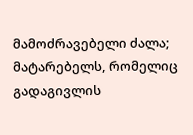მამოძრავებელი ძალა; მატარებელს, რომელიც გადაგივლის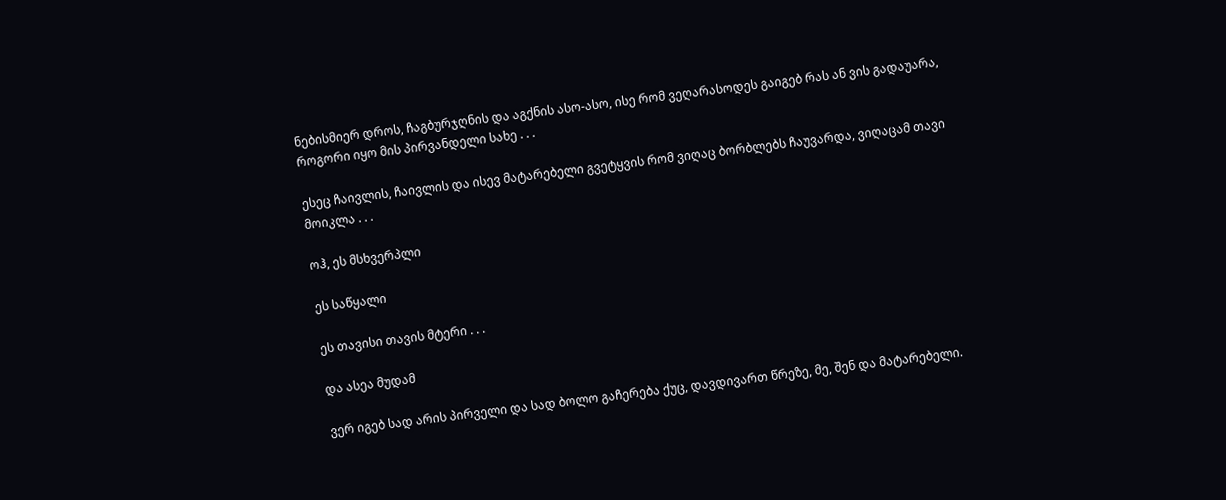ნებისმიერ დროს, ჩაგბურჯღნის და აგქნის ასო-ასო, ისე რომ ვეღარასოდეს გაიგებ რას ან ვის გადაუარა, როგორი იყო მის პირვანდელი სახე . . .

ესეც ჩაივლის, ჩაივლის და ისევ მატარებელი გვეტყვის რომ ვიღაც ბორბლებს ჩაუვარდა, ვიღაცამ თავი მოიკლა . . .

ოჰ, ეს მსხვერპლი

ეს საწყალი

ეს თავისი თავის მტერი . . .

და ასეა მუდამ

ვერ იგებ სად არის პირველი და სად ბოლო გაჩერება ქუც, დავდივართ წრეზე, მე, შენ და მატარებელი.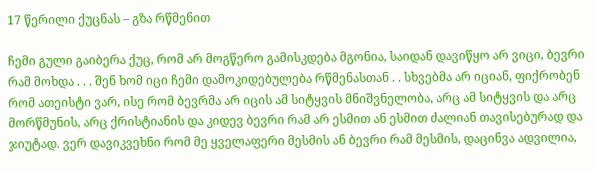17 წერილი ქუცნას – გზა რწმენით

ჩემი გული გაიბერა ქუც, რომ არ მოგწერო გამისკდება მგონია, საიდან დავიწყო არ ვიცი, ბევრი რამ მოხდა . . . შენ ხომ იცი ჩემი დამოკიდებულება რწმენასთან . . სხვებმა არ იციან, ფიქრობენ რომ ათეისტი ვარ, ისე რომ ბევრმა არ იცის ამ სიტყვის მნიშვნელობა, არც ამ სიტყვის და არც მორწმუნის, არც ქრისტიანის და კიდევ ბევრი რამ არ ესმით ან ესმით ძალიან თავისებურად და ჯიუტად. ვერ დავიკვეხნი რომ მე ყველაფერი მესმის ან ბევრი რამ მესმის, დაცინვა ადვილია,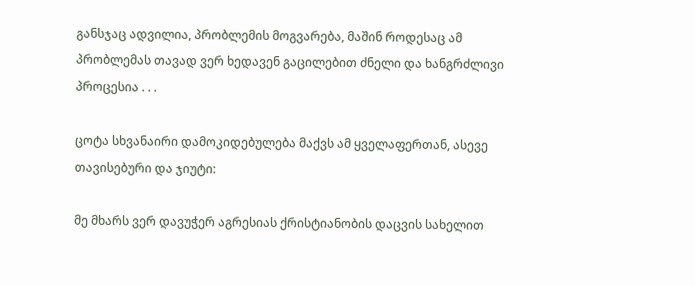განსჯაც ადვილია, პრობლემის მოგვარება, მაშინ როდესაც ამ პრობლემას თავად ვერ ხედავენ გაცილებით ძნელი და ხანგრძლივი პროცესია . . .

ცოტა სხვანაირი დამოკიდებულება მაქვს ამ ყველაფერთან, ასევე თავისებური და ჯიუტი:

მე მხარს ვერ დავუჭერ აგრესიას ქრისტიანობის დაცვის სახელით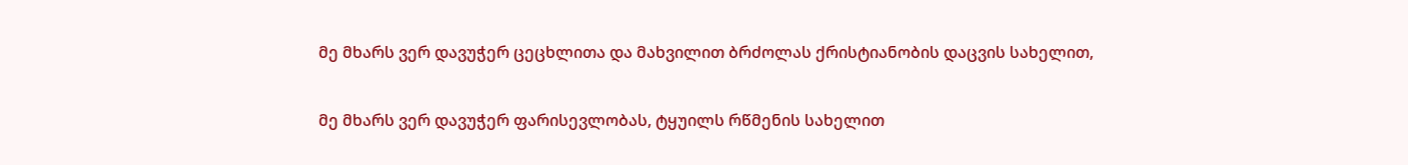მე მხარს ვერ დავუჭერ ცეცხლითა და მახვილით ბრძოლას ქრისტიანობის დაცვის სახელით,

მე მხარს ვერ დავუჭერ ფარისევლობას, ტყუილს რწმენის სახელით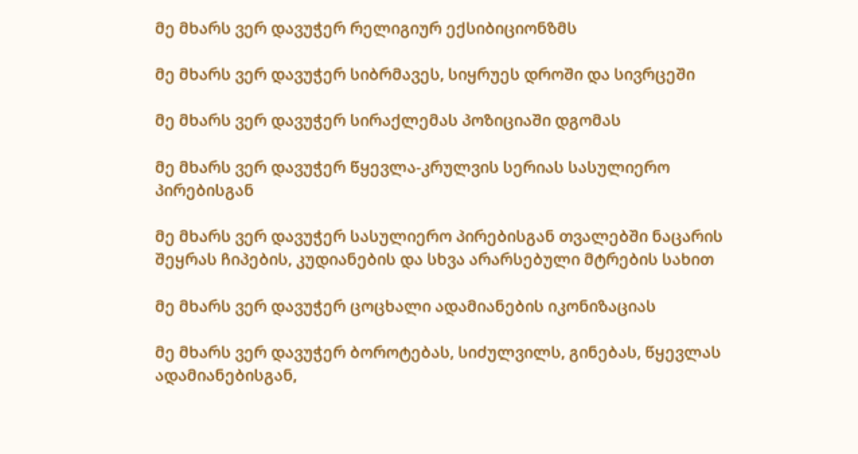მე მხარს ვერ დავუჭერ რელიგიურ ექსიბიციონზმს

მე მხარს ვერ დავუჭერ სიბრმავეს, სიყრუეს დროში და სივრცეში

მე მხარს ვერ დავუჭერ სირაქლემას პოზიციაში დგომას

მე მხარს ვერ დავუჭერ წყევლა-კრულვის სერიას სასულიერო პირებისგან

მე მხარს ვერ დავუჭერ სასულიერო პირებისგან თვალებში ნაცარის შეყრას ჩიპების, კუდიანების და სხვა არარსებული მტრების სახით

მე მხარს ვერ დავუჭერ ცოცხალი ადამიანების იკონიზაციას

მე მხარს ვერ დავუჭერ ბოროტებას, სიძულვილს, გინებას, წყევლას ადამიანებისგან,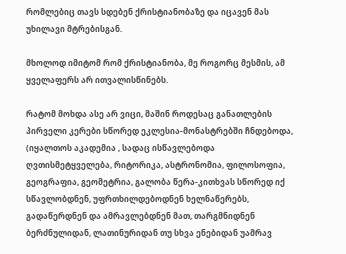რომლებიც თავს სდებენ ქრისტიანობაზე და იცავენ მას უხილავი მტრებისგან.

მხოლოდ იმიტომ რომ ქრისტიანობა, მე როგორც მესმის, ამ ყველაფერს არ ითვალისწინებს.

რატომ მოხდა ასე არ ვიცი, მაშინ როდესაც განათლების პირველი კერები სწორედ ეკლესია-მონასტრებში ჩნდებოდა, (იყალთოს აკადემია , სადაც ისწავლებოდა ღვთისმეტყველება, რიტორიკა, ასტრონომია, ფილოსოფია, გეოგრაფია, გეომეტრია, გალობა წერა-კითხვას სწორედ იქ სწავლობდნენ, უფრთხილდებოდნენ ხელნაწერებს, გადაწერდნენ და ამრავლებდნენ მათ, თარგმნიდნენ ბერძნულიდან, ლათინურიდან თუ სხვა ენებიდან უამრავ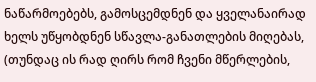ნაწარმოებებს, გამოსცემდნენ და ყველანაირად ხელს უწყობდნენ სწავლა-განათლების მიღებას, (თუნდაც ის რად ღირს რომ ჩვენი მწერლების,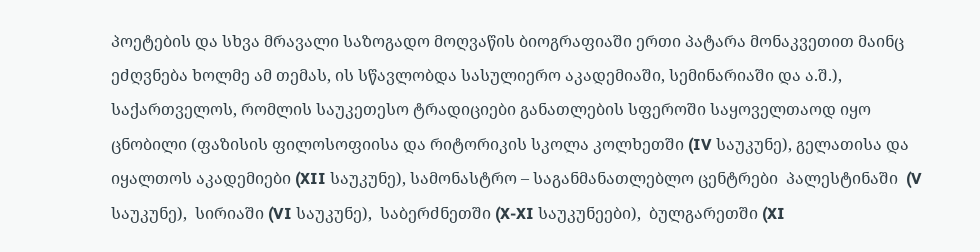პოეტების და სხვა მრავალი საზოგადო მოღვაწის ბიოგრაფიაში ერთი პატარა მონაკვეთით მაინც ეძღვნება ხოლმე ამ თემას, ის სწავლობდა სასულიერო აკადემიაში, სემინარიაში და ა.შ.), საქართველოს, რომლის საუკეთესო ტრადიციები განათლების სფეროში საყოველთაოდ იყო ცნობილი (ფაზისის ფილოსოფიისა და რიტორიკის სკოლა კოლხეთში (IV საუკუნე), გელათისა და იყალთოს აკადემიები (XII საუკუნე), სამონასტრო – საგანმანათლებლო ცენტრები  პალესტინაში  (V საუკუნე),  სირიაში (VI საუკუნე),  საბერძნეთში (X-XI საუკუნეები),  ბულგარეთში (XI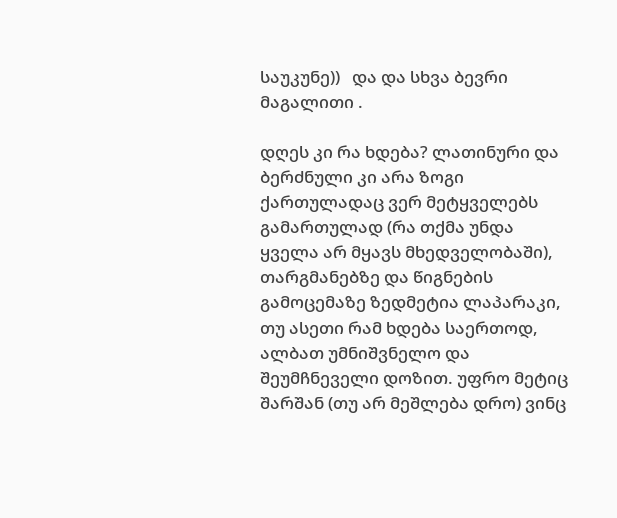საუკუნე))   და და სხვა ბევრი მაგალითი .

დღეს კი რა ხდება? ლათინური და ბერძნული კი არა ზოგი ქართულადაც ვერ მეტყველებს გამართულად (რა თქმა უნდა ყველა არ მყავს მხედველობაში), თარგმანებზე და წიგნების გამოცემაზე ზედმეტია ლაპარაკი, თუ ასეთი რამ ხდება საერთოდ, ალბათ უმნიშვნელო და შეუმჩნეველი დოზით. უფრო მეტიც შარშან (თუ არ მეშლება დრო) ვინც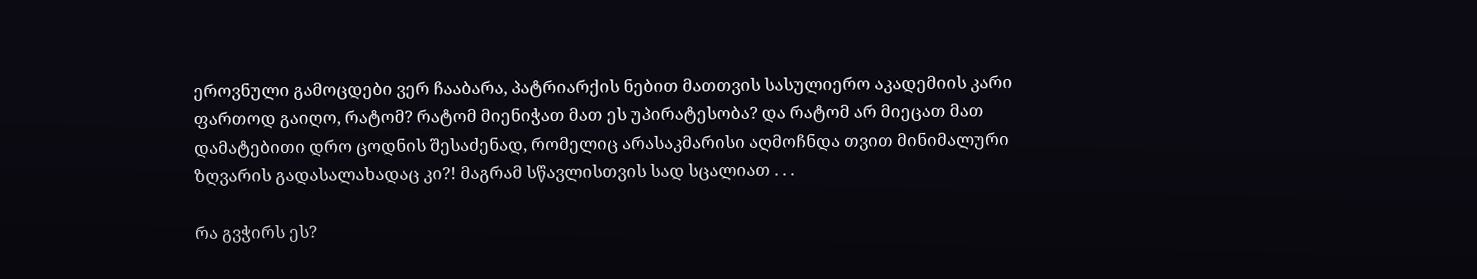ეროვნული გამოცდები ვერ ჩააბარა, პატრიარქის ნებით მათთვის სასულიერო აკადემიის კარი ფართოდ გაიღო, რატომ? რატომ მიენიჭათ მათ ეს უპირატესობა? და რატომ არ მიეცათ მათ დამატებითი დრო ცოდნის შესაძენად, რომელიც არასაკმარისი აღმოჩნდა თვით მინიმალური ზღვარის გადასალახადაც კი?! მაგრამ სწავლისთვის სად სცალიათ . . .

რა გვჭირს ეს?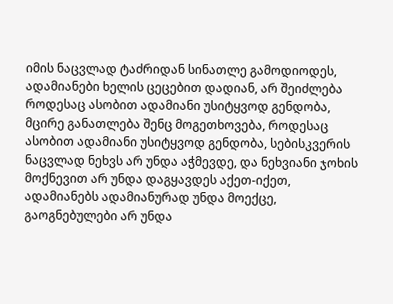იმის ნაცვლად ტაძრიდან სინათლე გამოდიოდეს, ადამიანები ხელის ცეცებით დადიან, არ შეიძლება როდესაც ასობით ადამიანი უსიტყვოდ გენდობა, მცირე განათლება შენც მოგეთხოვება, როდესაც ასობით ადამიანი უსიტყვოდ გენდობა, სებისკვერის ნაცვლად ნეხვს არ უნდა აჭმევდე, და ნეხვიანი ჯოხის მოქნევით არ უნდა დაგყავდეს აქეთ-იქეთ, ადამიანებს ადამიანურად უნდა მოექცე, გაოგნებულები არ უნდა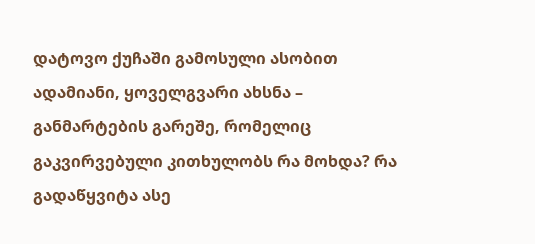დატოვო ქუჩაში გამოსული ასობით ადამიანი, ყოველგვარი ახსნა – განმარტების გარეშე, რომელიც გაკვირვებული კითხულობს რა მოხდა? რა გადაწყვიტა ასე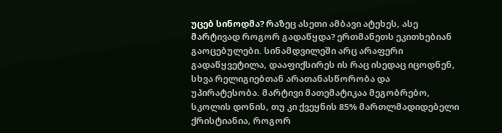უცებ სინოდმა? რაზეც ასეთი ამბავი ატეხეს, ასე მარტივად როგორ გადაწყდა? ერთმანეთს ეკითხებიან გაოცებულები. სინამდვილეში არც არაფერი გადაწყვეტილა, დააფიქსირეს ის რაც ისედაც იცოდნენ, სხვა რელიგიებთან არათანასწორობა და უპირატესობა. მარტივი მათემატიკაა მეგობრებო, სკოლის დონის, თუ კი ქვეყნის 85% მართლმადიდებელი ქრისტიანია, როგორ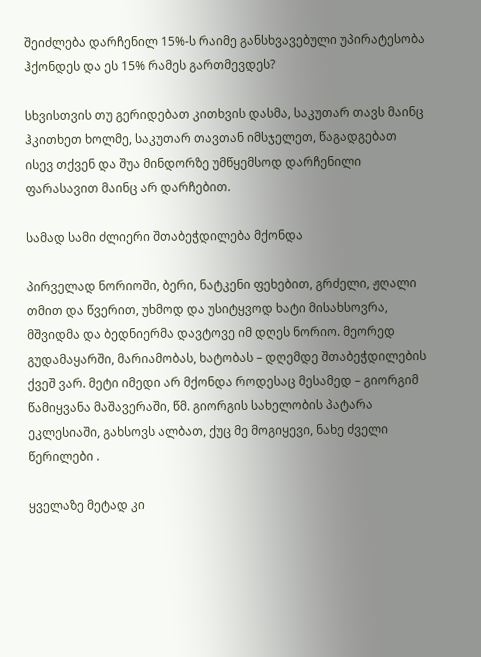შეიძლება დარჩენილ 15%-ს რაიმე განსხვავებული უპირატესობა ჰქონდეს და ეს 15% რამეს გართმევდეს?

სხვისთვის თუ გერიდებათ კითხვის დასმა, საკუთარ თავს მაინც ჰკითხეთ ხოლმე, საკუთარ თავთან იმსჯელეთ, წაგადგებათ ისევ თქვენ და შუა მინდორზე უმწყემსოდ დარჩენილი ფარასავით მაინც არ დარჩებით.

სამად სამი ძლიერი შთაბეჭდილება მქონდა

პირველად ნორიოში, ბერი, ნატკენი ფეხებით, გრძელი, ჟღალი თმით და წვერით, უხმოდ და უსიტყვოდ ხატი მისახსოვრა, მშვიდმა და ბედნიერმა დავტოვე იმ დღეს ნორიო. მეორედ გუდამაყარში, მარიამობას, ხატობას – დღემდე შთაბეჭდილების ქვეშ ვარ. მეტი იმედი არ მქონდა როდესაც მესამედ – გიორგიმ წამიყვანა მაშავერაში, წმ. გიორგის სახელობის პატარა ეკლესიაში, გახსოვს ალბათ, ქუც მე მოგიყევი, ნახე ძველი წერილები .

ყველაზე მეტად კი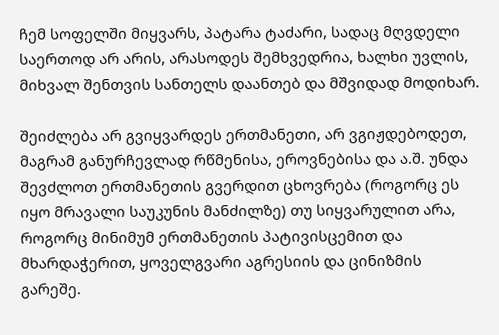ჩემ სოფელში მიყვარს, პატარა ტაძარი, სადაც მღვდელი საერთოდ არ არის, არასოდეს შემხვედრია, ხალხი უვლის, მიხვალ შენთვის სანთელს დაანთებ და მშვიდად მოდიხარ.

შეიძლება არ გვიყვარდეს ერთმანეთი, არ ვგიჟდებოდეთ, მაგრამ განურჩევლად რწმენისა, ეროვნებისა და ა.შ. უნდა შევძლოთ ერთმანეთის გვერდით ცხოვრება (როგორც ეს იყო მრავალი საუკუნის მანძილზე) თუ სიყვარულით არა, როგორც მინიმუმ ერთმანეთის პატივისცემით და მხარდაჭერით, ყოველგვარი აგრესიის და ცინიზმის გარეშე.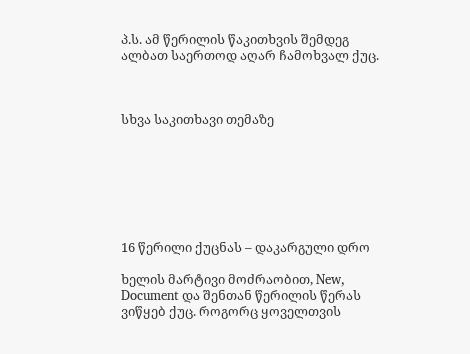პ.ს. ამ წერილის წაკითხვის შემდეგ ალბათ საერთოდ აღარ ჩამოხვალ ქუც.



სხვა საკითხავი თემაზე







16 წერილი ქუცნას – დაკარგული დრო

ხელის მარტივი მოძრაობით, New, Document და შენთან წერილის წერას ვიწყებ ქუც. როგორც ყოველთვის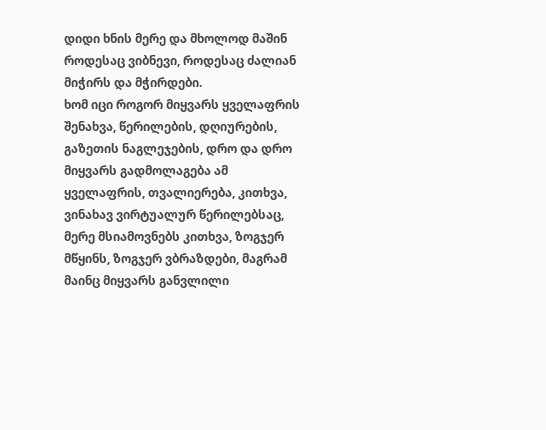დიდი ხნის მერე და მხოლოდ მაშინ როდესაც ვიბნევი, როდესაც ძალიან მიჭირს და მჭირდები.
ხომ იცი როგორ მიყვარს ყველაფრის შენახვა, წერილების, დღიურების, გაზეთის ნაგლეჯების, დრო და დრო მიყვარს გადმოლაგება ამ ყველაფრის, თვალიერება, კითხვა, ვინახავ ვირტუალურ წერილებსაც, მერე მსიამოვნებს კითხვა, ზოგჯერ მწყინს, ზოგჯერ ვბრაზდები, მაგრამ მაინც მიყვარს განვლილი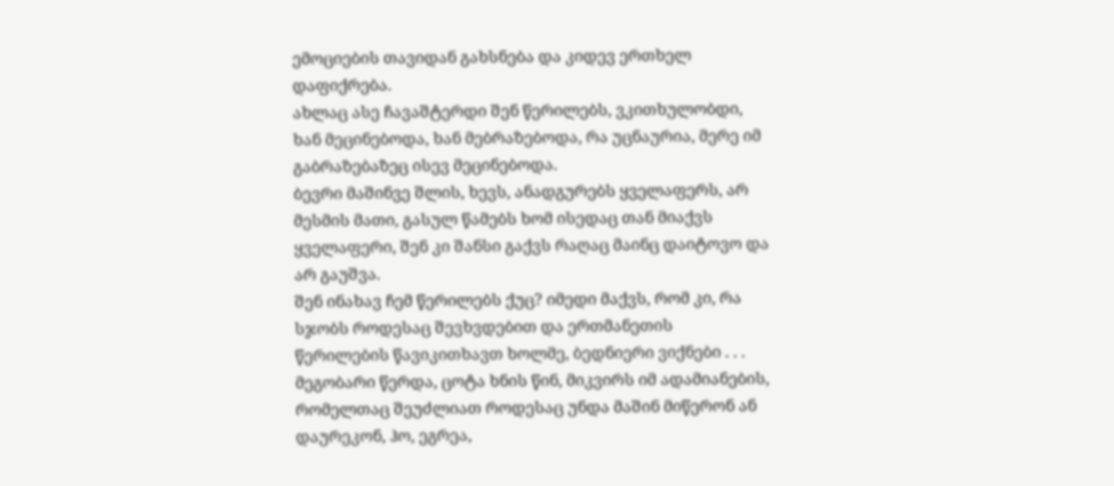ემოციების თავიდან გახსნება და კიდევ ერთხელ დაფიქრება.
ახლაც ასე ჩავაშტერდი შენ წერილებს, ვკითხულობდი, ხან მეცინებოდა, ხან მებრაზებოდა, რა უცნაურია, მერე იმ გაბრაზებაზეც ისევ მეცინებოდა.
ბევრი მაშინვე შლის, ხევს, ანადგურებს ყველაფერს, არ მესმის მათი, გასულ წამებს ხომ ისედაც თან მიაქვს ყველაფერი, შენ კი შანსი გაქვს რაღაც მაინც დაიტოვო და არ გაუშვა.
შენ ინახავ ჩემ წერილებს ქუც? იმედი მაქვს, რომ კი, რა სჯობს როდესაც შევხვდებით და ერთმანეთის წერილების წავიკითხავთ ხოლმე, ბედნიერი ვიქნები . . .
მეგობარი წერდა, ცოტა ხნის წინ, მიკვირს იმ ადამიანების, რომელთაც შეუძლიათ როდესაც უნდა მაშინ მიწერონ ან დაურეკონ, ჰო, ეგრეა,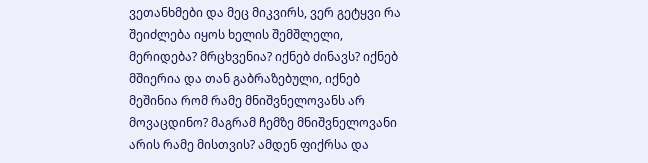ვეთანხმები და მეც მიკვირს, ვერ გეტყვი რა შეიძლება იყოს ხელის შემშლელი, მერიდება? მრცხვენია? იქნებ ძინავს? იქნებ მშიერია და თან გაბრაზებული, იქნებ მეშინია რომ რამე მნიშვნელოვანს არ მოვაცდინო? მაგრამ ჩემზე მნიშვნელოვანი არის რამე მისთვის? ამდენ ფიქრსა და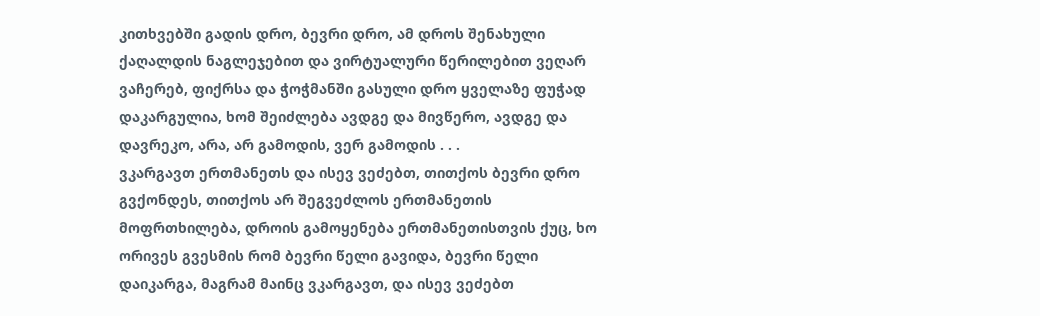კითხვებში გადის დრო, ბევრი დრო, ამ დროს შენახული ქაღალდის ნაგლეჯებით და ვირტუალური წერილებით ვეღარ ვაჩერებ, ფიქრსა და ჭოჭმანში გასული დრო ყველაზე ფუჭად დაკარგულია, ხომ შეიძლება ავდგე და მივწერო, ავდგე და დავრეკო, არა, არ გამოდის, ვერ გამოდის . . .
ვკარგავთ ერთმანეთს და ისევ ვეძებთ, თითქოს ბევრი დრო გვქონდეს, თითქოს არ შეგვეძლოს ერთმანეთის მოფრთხილება, დროის გამოყენება ერთმანეთისთვის ქუც, ხო ორივეს გვესმის რომ ბევრი წელი გავიდა, ბევრი წელი დაიკარგა, მაგრამ მაინც ვკარგავთ, და ისევ ვეძებთ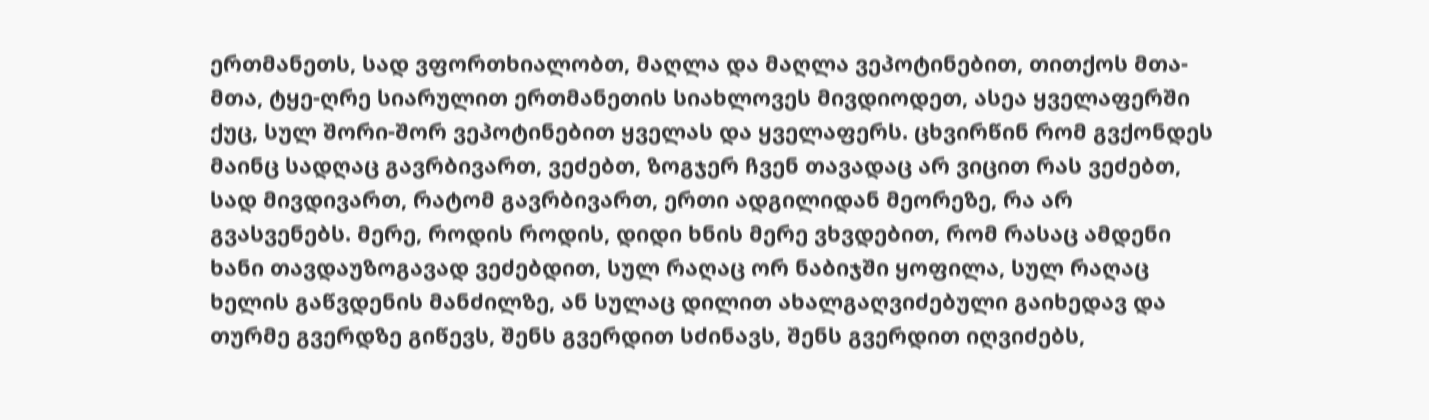ერთმანეთს, სად ვფორთხიალობთ, მაღლა და მაღლა ვეპოტინებით, თითქოს მთა-მთა, ტყე-ღრე სიარულით ერთმანეთის სიახლოვეს მივდიოდეთ, ასეა ყველაფერში ქუც, სულ შორი-შორ ვეპოტინებით ყველას და ყველაფერს. ცხვირწინ რომ გვქონდეს მაინც სადღაც გავრბივართ, ვეძებთ, ზოგჯერ ჩვენ თავადაც არ ვიცით რას ვეძებთ, სად მივდივართ, რატომ გავრბივართ, ერთი ადგილიდან მეორეზე, რა არ გვასვენებს. მერე, როდის როდის, დიდი ხნის მერე ვხვდებით, რომ რასაც ამდენი ხანი თავდაუზოგავად ვეძებდით, სულ რაღაც ორ ნაბიჯში ყოფილა, სულ რაღაც ხელის გაწვდენის მანძილზე, ან სულაც დილით ახალგაღვიძებული გაიხედავ და თურმე გვერდზე გიწევს, შენს გვერდით სძინავს, შენს გვერდით იღვიძებს,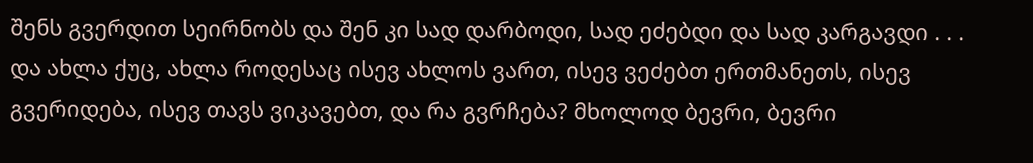შენს გვერდით სეირნობს და შენ კი სად დარბოდი, სად ეძებდი და სად კარგავდი . . .
და ახლა ქუც, ახლა როდესაც ისევ ახლოს ვართ, ისევ ვეძებთ ერთმანეთს, ისევ გვერიდება, ისევ თავს ვიკავებთ, და რა გვრჩება? მხოლოდ ბევრი, ბევრი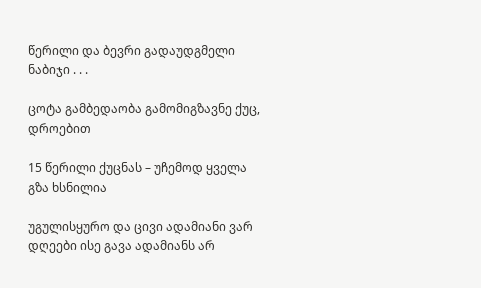წერილი და ბევრი გადაუდგმელი ნაბიჯი . . .

ცოტა გამბედაობა გამომიგზავნე ქუც,
დროებით

15 წერილი ქუცნას – უჩემოდ ყველა გზა ხსნილია

უგულისყურო და ცივი ადამიანი ვარ დღეები ისე გავა ადამიანს არ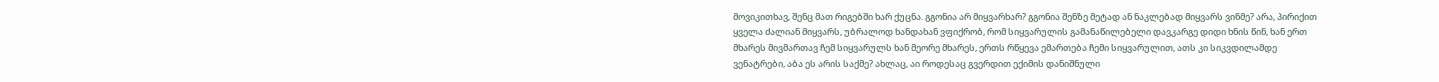მოვიკითხავ, შენც მათ რიგებში ხარ ქუცნა. გგონია არ მიყვარხარ? გგონია შენზე მეტად ან ნაკლებად მიყვარს ვინმე? არა, პირიქით ყველა ძალიან მიყვარს, უბრალოდ ხანდახან ვფიქრობ, რომ სიყვარულის გამანაწილებელი დავკარგე დიდი ხნის წინ, ხან ერთ მხარეს მივმართავ ჩემ სიყვარულს ხან მეორე მხარეს, ერთს რწყევა ემართება ჩემი სიყვარულით, ათს კი სიკვდილამდე ვენატრები, აბა ეს არის საქმე? ახლაც, აი როდესაც გვერდით ექიმის დანიშნული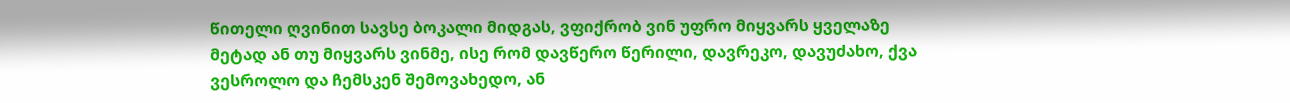წითელი ღვინით სავსე ბოკალი მიდგას, ვფიქრობ ვინ უფრო მიყვარს ყველაზე მეტად ან თუ მიყვარს ვინმე, ისე რომ დავწერო წერილი, დავრეკო, დავუძახო, ქვა ვესროლო და ჩემსკენ შემოვახედო, ან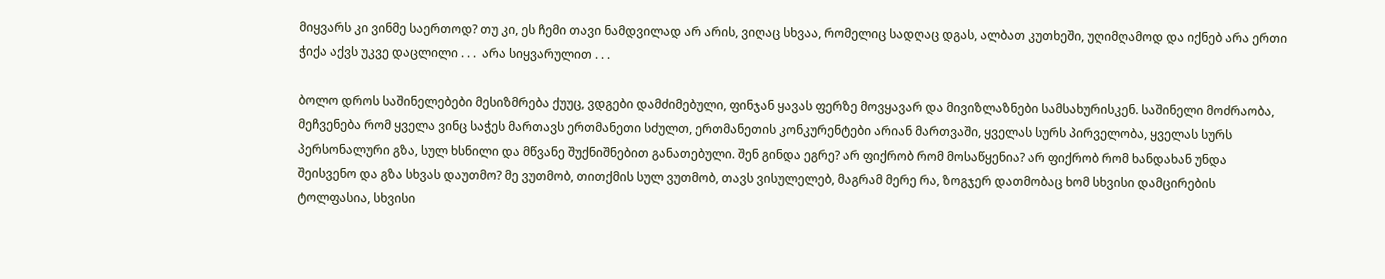მიყვარს კი ვინმე საერთოდ? თუ კი, ეს ჩემი თავი ნამდვილად არ არის, ვიღაც სხვაა, რომელიც სადღაც დგას, ალბათ კუთხეში, უღიმღამოდ და იქნებ არა ერთი ჭიქა აქვს უკვე დაცლილი . . .  არა სიყვარულით . . .

ბოლო დროს საშინელებები მესიზმრება ქუუც, ვდგები დამძიმებული, ფინჯან ყავას ფერზე მოვყავარ და მივიზლაზნები სამსახურისკენ. საშინელი მოძრაობა, მეჩვენება რომ ყველა ვინც საჭეს მართავს ერთმანეთი სძულთ, ერთმანეთის კონკურენტები არიან მართვაში, ყველას სურს პირველობა, ყველას სურს პერსონალური გზა, სულ ხსნილი და მწვანე შუქნიშნებით განათებული. შენ გინდა ეგრე? არ ფიქრობ რომ მოსაწყენია? არ ფიქრობ რომ ხანდახან უნდა შეისვენო და გზა სხვას დაუთმო? მე ვუთმობ, თითქმის სულ ვუთმობ, თავს ვისულელებ, მაგრამ მერე რა, ზოგჯერ დათმობაც ხომ სხვისი დამცირების ტოლფასია, სხვისი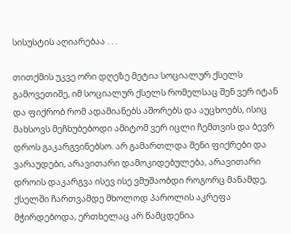სისუსტის აღიარებაა . . .

თითქმის უკვე ორი დღეზე მეტია სოციალურ ქსელს გამოვეთიშე, იმ სოციალურ ქსელს რომელსაც შენ ვერ იტან და ფიქრობ რომ ადამიანებს აშორებს და აუცხოებს, ისიც მახსოვს მეჩხუბებოდი ამიტომ ვერ იცლი ჩემთვის და ბევრ დროს გაკარგვინებსო. არ გამართლდა შენი ფიქრები და ვარაუდები, არავითარი დამოკიდებულება, არავითარი დროის დაკარგვა ისევ ისე ვმუშაობდი როგორც მანამდე, ქსელში ჩართვამდე მხოლოდ პაროლის აკრეფა მჭირდებოდა, ერთხელაც არ წამცდენია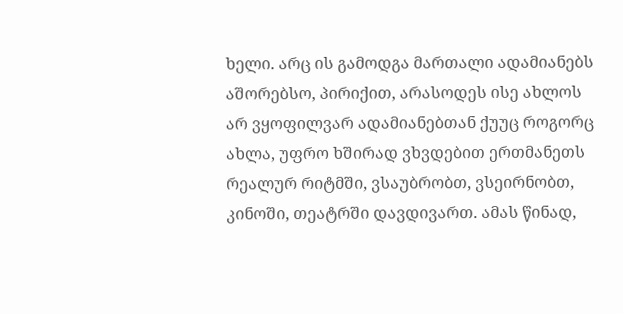ხელი. არც ის გამოდგა მართალი ადამიანებს აშორებსო, პირიქით, არასოდეს ისე ახლოს არ ვყოფილვარ ადამიანებთან ქუუც როგორც ახლა, უფრო ხშირად ვხვდებით ერთმანეთს რეალურ რიტმში, ვსაუბრობთ, ვსეირნობთ, კინოში, თეატრში დავდივართ. ამას წინად,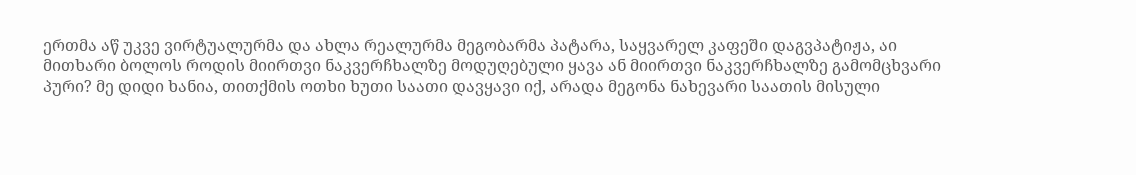ერთმა აწ უკვე ვირტუალურმა და ახლა რეალურმა მეგობარმა პატარა, საყვარელ კაფეში დაგვპატიჟა, აი მითხარი ბოლოს როდის მიირთვი ნაკვერჩხალზე მოდუღებული ყავა ან მიირთვი ნაკვერჩხალზე გამომცხვარი პური? მე დიდი ხანია, თითქმის ოთხი ხუთი საათი დავყავი იქ, არადა მეგონა ნახევარი საათის მისული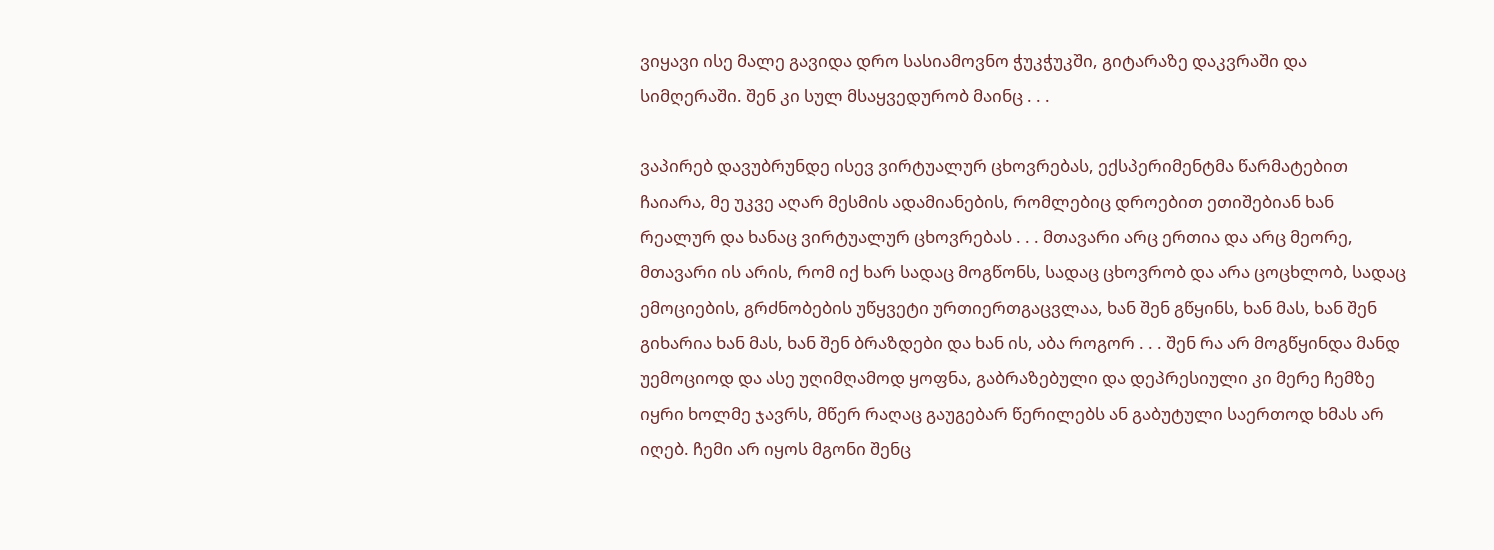ვიყავი ისე მალე გავიდა დრო სასიამოვნო ჭუკჭუკში, გიტარაზე დაკვრაში და სიმღერაში. შენ კი სულ მსაყვედურობ მაინც . . .

ვაპირებ დავუბრუნდე ისევ ვირტუალურ ცხოვრებას, ექსპერიმენტმა წარმატებით ჩაიარა, მე უკვე აღარ მესმის ადამიანების, რომლებიც დროებით ეთიშებიან ხან რეალურ და ხანაც ვირტუალურ ცხოვრებას . . . მთავარი არც ერთია და არც მეორე, მთავარი ის არის, რომ იქ ხარ სადაც მოგწონს, სადაც ცხოვრობ და არა ცოცხლობ, სადაც ემოციების, გრძნობების უწყვეტი ურთიერთგაცვლაა, ხან შენ გწყინს, ხან მას, ხან შენ გიხარია ხან მას, ხან შენ ბრაზდები და ხან ის, აბა როგორ . . . შენ რა არ მოგწყინდა მანდ უემოციოდ და ასე უღიმღამოდ ყოფნა, გაბრაზებული და დეპრესიული კი მერე ჩემზე იყრი ხოლმე ჯავრს, მწერ რაღაც გაუგებარ წერილებს ან გაბუტული საერთოდ ხმას არ იღებ. ჩემი არ იყოს მგონი შენც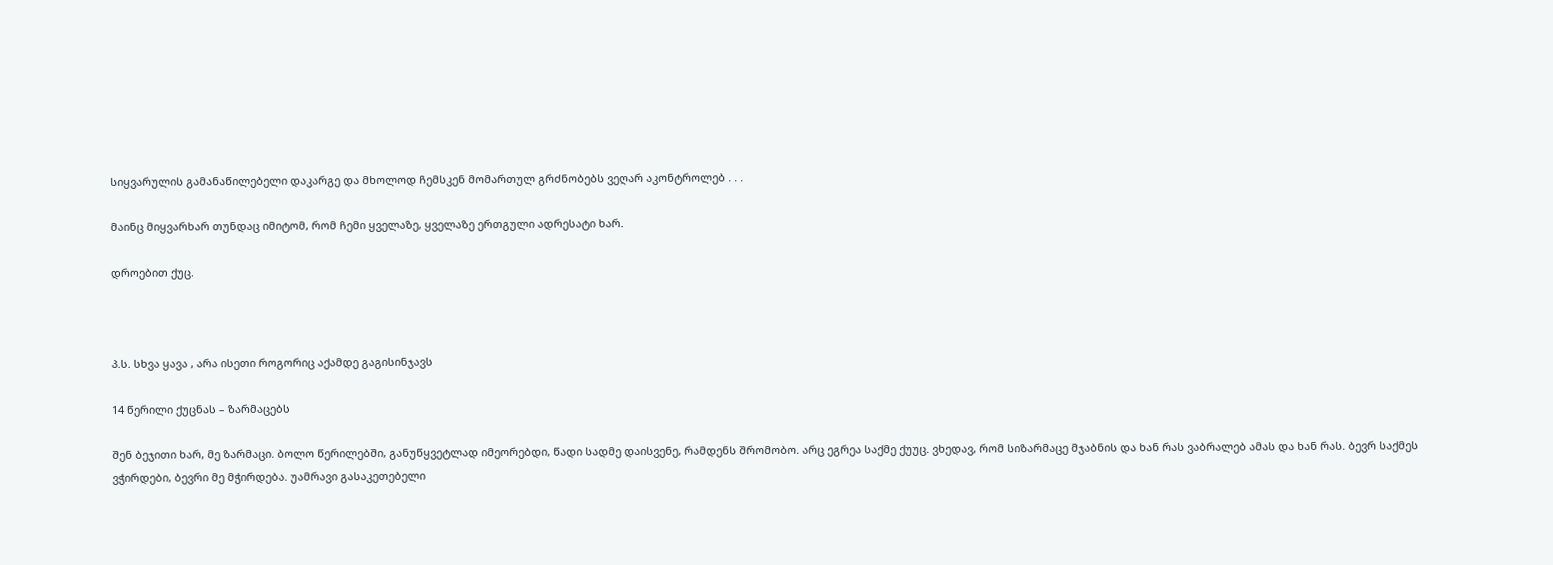სიყვარულის გამანაწილებელი დაკარგე და მხოლოდ ჩემსკენ მომართულ გრძნობებს ვეღარ აკონტროლებ . . .

მაინც მიყვარხარ თუნდაც იმიტომ, რომ ჩემი ყველაზე, ყველაზე ერთგული ადრესატი ხარ.

დროებით ქუც.



პ.ს. სხვა ყავა , არა ისეთი როგორიც აქამდე გაგისინჯავს

14 წერილი ქუცნას – ზარმაცებს

შენ ბეჯითი ხარ, მე ზარმაცი. ბოლო წერილებში, განუწყვეტლად იმეორებდი, წადი სადმე დაისვენე, რამდენს შრომობო. არც ეგრეა საქმე ქუუც. ვხედავ, რომ სიზარმაცე მჯაბნის და ხან რას ვაბრალებ ამას და ხან რას. ბევრ საქმეს ვჭირდები, ბევრი მე მჭირდება. უამრავი გასაკეთებელი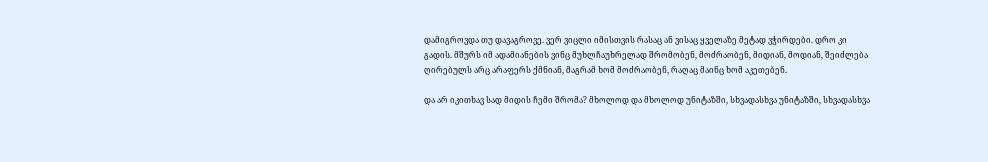დამიგროვდა თუ დავაგროვე. ვერ ვიცლი იმისთვის რასაც ან ვისაც ყველაზე მეტად ვჭირდები. დრო კი გადის. მშურს იმ ადამიანების ვინც მუხლჩაუხრელად შრომობენ, მოძრაობენ, მიდიან, მოდიან, შეიძლება ღირებულს არც არაფერს ქმნიან, მაგრამ ხომ მოძრაობენ, რაღაც მაინც ხომ აკეთებენ.

და არ იკითხავ სად მიდის ჩემი შრომა? მხოლოდ და მხოლოდ უნიტაზში, სხვადასხვა უნიტაზში, სხვადასხვა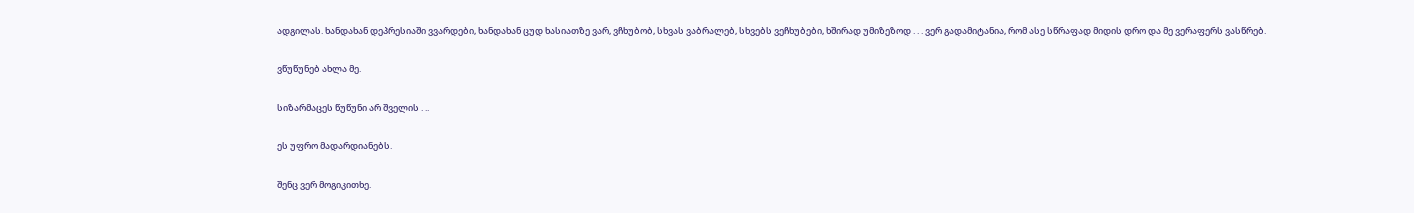ადგილას. ხანდახან დეპრესიაში ვვარდები, ხანდახან ცუდ ხასიათზე ვარ, ვჩხუბობ, სხვას ვაბრალებ, სხვებს ვეჩხუბები, ხშირად უმიზეზოდ . . . ვერ გადამიტანია, რომ ასე სწრაფად მიდის დრო და მე ვერაფერს ვასწრებ.

ვწუწუნებ ახლა მე.

სიზარმაცეს წუწუნი არ შველის . ..

ეს უფრო მადარდიანებს.

შენც ვერ მოგიკითხე.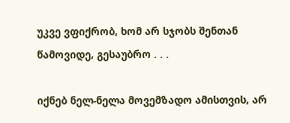უკვე ვფიქრობ, ხომ არ სჯობს შენთან წამოვიდე, გესაუბრო . . .

იქნებ ნელ-ნელა მოვემზადო ამისთვის, არ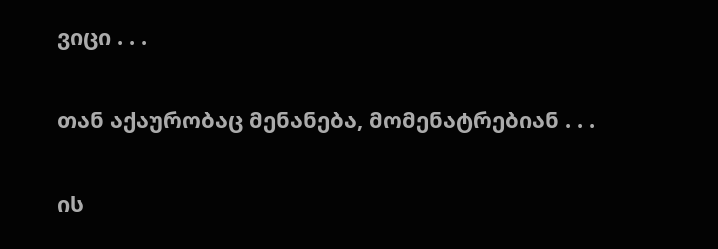ვიცი . . .

თან აქაურობაც მენანება, მომენატრებიან . . .

ის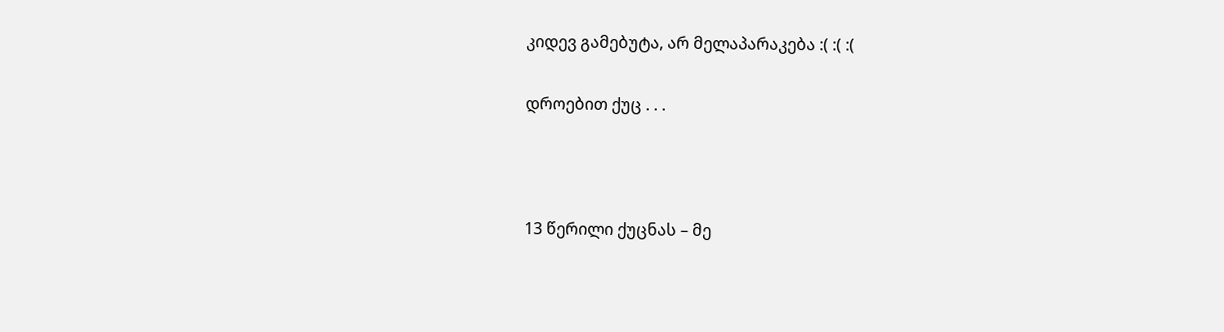კიდევ გამებუტა, არ მელაპარაკება :( :( :(

დროებით ქუც . . .



13 წერილი ქუცნას – მე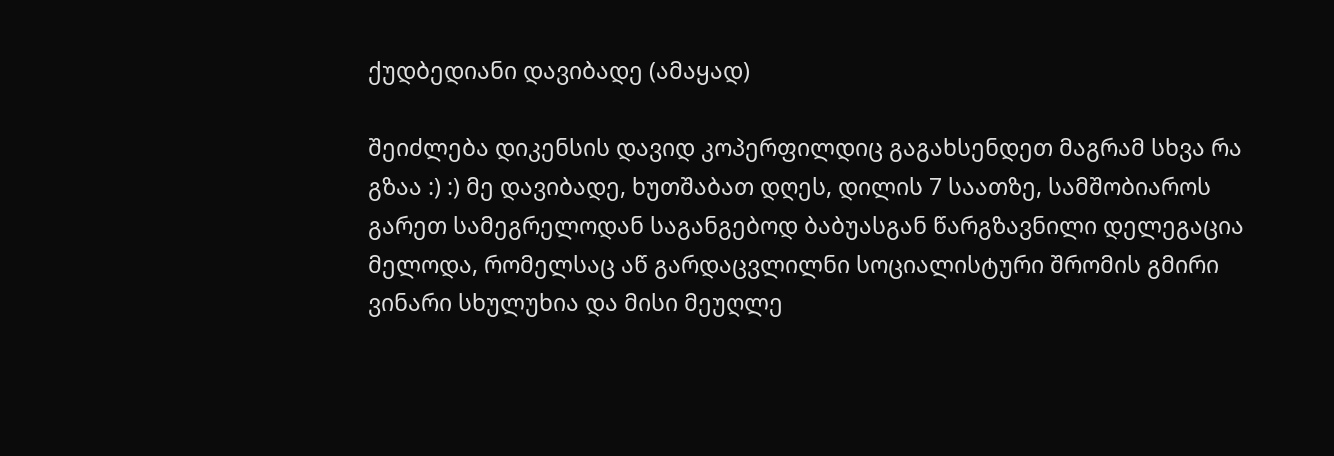ქუდბედიანი დავიბადე (ამაყად)

შეიძლება დიკენსის დავიდ კოპერფილდიც გაგახსენდეთ მაგრამ სხვა რა გზაა :) :) მე დავიბადე, ხუთშაბათ დღეს, დილის 7 საათზე, სამშობიაროს გარეთ სამეგრელოდან საგანგებოდ ბაბუასგან წარგზავნილი დელეგაცია მელოდა, რომელსაც აწ გარდაცვლილნი სოციალისტური შრომის გმირი ვინარი სხულუხია და მისი მეუღლე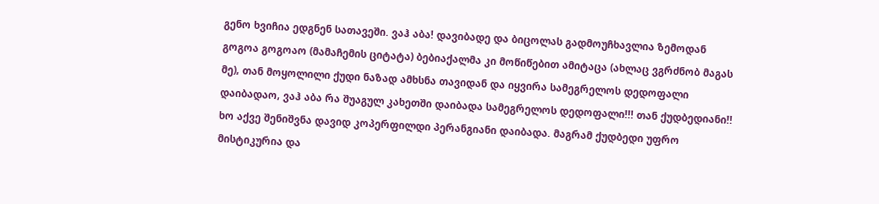გენო ხვიჩია ედგნენ სათავეში. ვაჰ აბა! დავიბადე და ბიცოლას გადმოუჩხავლია ზემოდან გოგოა გოგოაო (მამაჩემის ციტატა) ბებიაქალმა კი მოწიწებით ამიტაცა (ახლაც ვგრძნობ მაგას მე), თან მოყოლილი ქუდი ნაზად ამხსნა თავიდან და იყვირა სამეგრელოს დედოფალი დაიბადაო, ვაჰ აბა რა შუაგულ კახეთში დაიბადა სამეგრელოს დედოფალი!!! თან ქუდბედიანი!! ხო აქვე შენიშვნა დავიდ კოპერფილდი პერანგიანი დაიბადა. მაგრამ ქუდბედი უფრო მისტიკურია და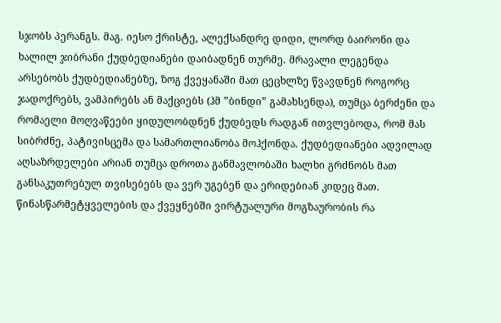სჯობს პერანგს. მაგ. იესო ქრისტე, ალექსანდრე დიდი, ლორდ ბაირონი და ხალილ ჯიბრანი ქუდბედიანები დაიბადნენ თურმე. მრავალი ლეგენდა არსებობს ქუდბედიანებზე, ზოგ ქვეყანაში მათ ცეცხლზე წვავდნენ როგორც ჯადოქრებს, ვამპირებს ან მაქციებს (ჰმ ”ბინდი” გამახსენდა), თუმცა ბერძენი და რომაელი მოღვაწეები ყიდულობდნენ ქუდბედს რადგან ითვლებოდა, რომ მას სიბრძნე, პატივისცემა და სამართლიანობა მოჰქონდა. ქუდბედიანები ადვილად აღსაზრდელები არიან თუმცა დროთა განმავლობაში ხალხი გრძნობს მათ განსაკუთრებულ თვისებებს და ვერ უგებენ და ერიდებიან კიდეც მათ. წინასწარმეტყველების და ქვეყნებში ვირტუალური მოგზაურობის რა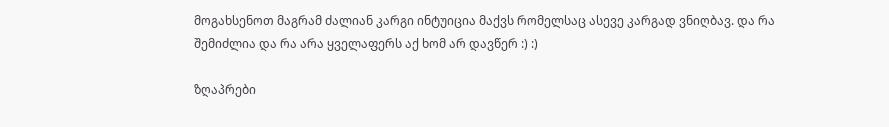მოგახსენოთ მაგრამ ძალიან კარგი ინტუიცია მაქვს რომელსაც ასევე კარგად ვნიღბავ. და რა შემიძლია და რა არა ყველაფერს აქ ხომ არ დავწერ :) :)

ზღაპრები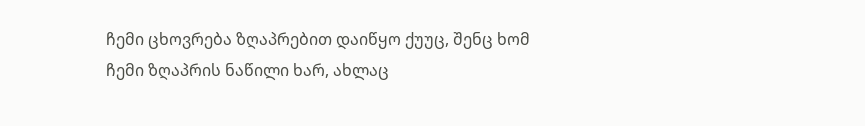ჩემი ცხოვრება ზღაპრებით დაიწყო ქუუც, შენც ხომ ჩემი ზღაპრის ნაწილი ხარ, ახლაც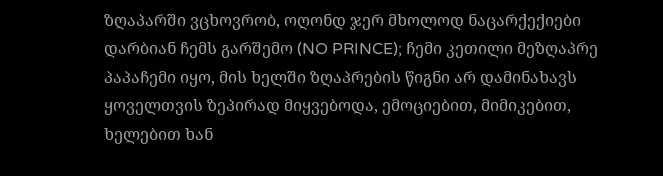ზღაპარში ვცხოვრობ, ოღონდ ჯერ მხოლოდ ნაცარქექიები დარბიან ჩემს გარშემო (NO PRINCE); ჩემი კეთილი მეზღაპრე პაპაჩემი იყო, მის ხელში ზღაპრების წიგნი არ დამინახავს ყოველთვის ზეპირად მიყვებოდა, ემოციებით, მიმიკებით, ხელებით ხან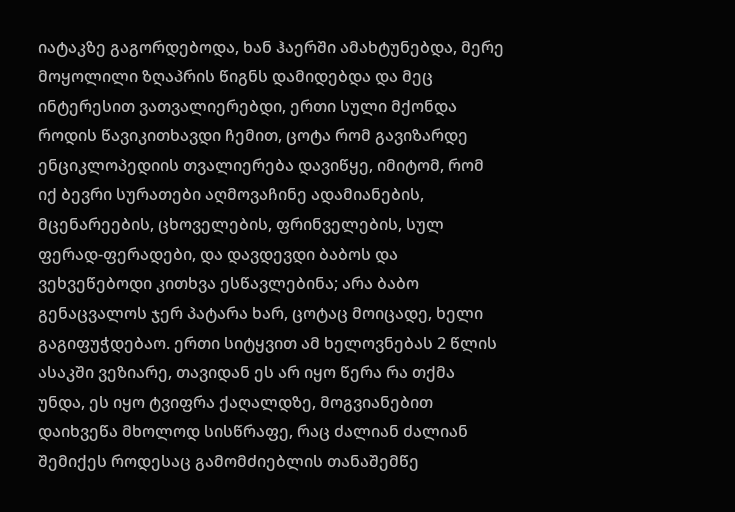იატაკზე გაგორდებოდა, ხან ჰაერში ამახტუნებდა, მერე მოყოლილი ზღაპრის წიგნს დამიდებდა და მეც ინტერესით ვათვალიერებდი, ერთი სული მქონდა როდის წავიკითხავდი ჩემით, ცოტა რომ გავიზარდე ენციკლოპედიის თვალიერება დავიწყე, იმიტომ, რომ იქ ბევრი სურათები აღმოვაჩინე ადამიანების, მცენარეების, ცხოველების, ფრინველების, სულ ფერად-ფერადები, და დავდევდი ბაბოს და ვეხვეწებოდი კითხვა ესწავლებინა; არა ბაბო გენაცვალოს ჯერ პატარა ხარ, ცოტაც მოიცადე, ხელი გაგიფუჭდებაო. ერთი სიტყვით ამ ხელოვნებას 2 წლის ასაკში ვეზიარე, თავიდან ეს არ იყო წერა რა თქმა უნდა, ეს იყო ტვიფრა ქაღალდზე, მოგვიანებით დაიხვეწა მხოლოდ სისწრაფე, რაც ძალიან ძალიან შემიქეს როდესაც გამომძიებლის თანაშემწე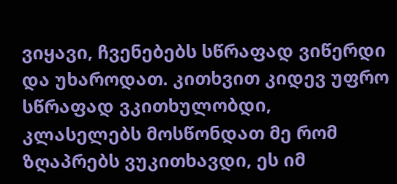ვიყავი, ჩვენებებს სწრაფად ვიწერდი და უხაროდათ. კითხვით კიდევ უფრო სწრაფად ვკითხულობდი, კლასელებს მოსწონდათ მე რომ ზღაპრებს ვუკითხავდი, ეს იმ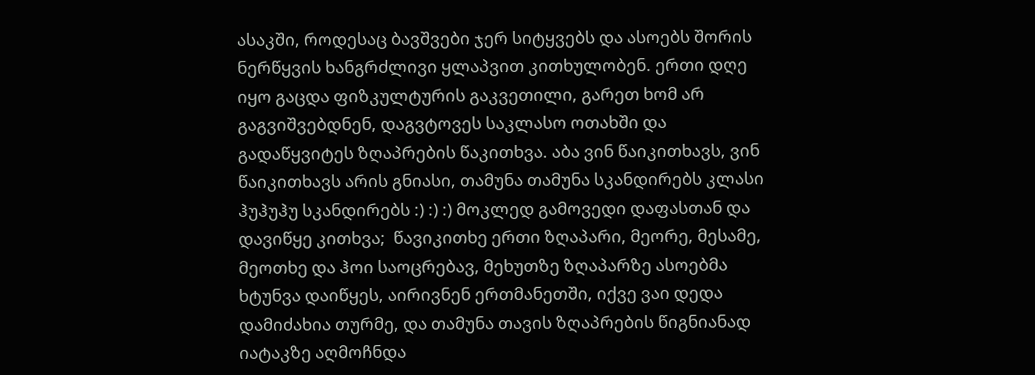ასაკში, როდესაც ბავშვები ჯერ სიტყვებს და ასოებს შორის ნერწყვის ხანგრძლივი ყლაპვით კითხულობენ. ერთი დღე იყო გაცდა ფიზკულტურის გაკვეთილი, გარეთ ხომ არ გაგვიშვებდნენ, დაგვტოვეს საკლასო ოთახში და გადაწყვიტეს ზღაპრების წაკითხვა. აბა ვინ წაიკითხავს, ვინ წაიკითხავს არის გნიასი, თამუნა თამუნა სკანდირებს კლასი ჰუჰუჰუ სკანდირებს :) :) :) მოკლედ გამოვედი დაფასთან და დავიწყე კითხვა;  წავიკითხე ერთი ზღაპარი, მეორე, მესამე, მეოთხე და ჰოი საოცრებავ, მეხუთზე ზღაპარზე ასოებმა ხტუნვა დაიწყეს, აირივნენ ერთმანეთში, იქვე ვაი დედა დამიძახია თურმე, და თამუნა თავის ზღაპრების წიგნიანად იატაკზე აღმოჩნდა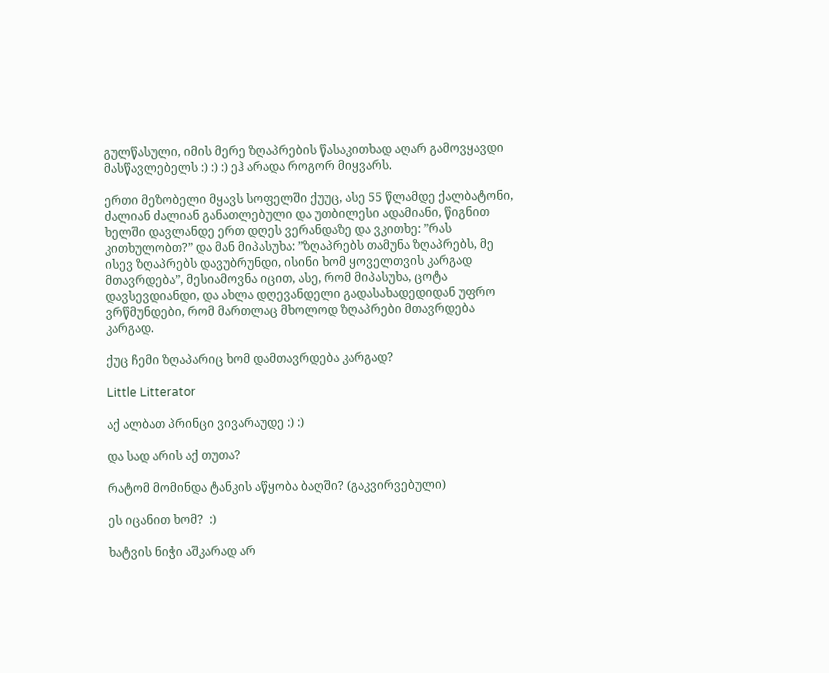გულწასული, იმის მერე ზღაპრების წასაკითხად აღარ გამოვყავდი მასწავლებელს :) :) :) ეჰ არადა როგორ მიყვარს.

ერთი მეზობელი მყავს სოფელში ქუუც, ასე 55 წლამდე ქალბატონი, ძალიან ძალიან განათლებული და უთბილესი ადამიანი, წიგნით ხელში დავლანდე ერთ დღეს ვერანდაზე და ვკითხე: ”რას კითხულობთ?” და მან მიპასუხა: ”ზღაპრებს თამუნა ზღაპრებს, მე ისევ ზღაპრებს დავუბრუნდი, ისინი ხომ ყოველთვის კარგად მთავრდება”, მესიამოვნა იცით, ასე, რომ მიპასუხა, ცოტა დავსევდიანდი, და ახლა დღევანდელი გადასახადედიდან უფრო ვრწმუნდები, რომ მართლაც მხოლოდ ზღაპრები მთავრდება კარგად.

ქუც ჩემი ზღაპარიც ხომ დამთავრდება კარგად?

Little Litterator

აქ ალბათ პრინცი ვივარაუდე :) :)

და სად არის აქ თუთა?

რატომ მომინდა ტანკის აწყობა ბაღში? (გაკვირვებული)

ეს იცანით ხომ?  :)

ხატვის ნიჭი აშკარად არ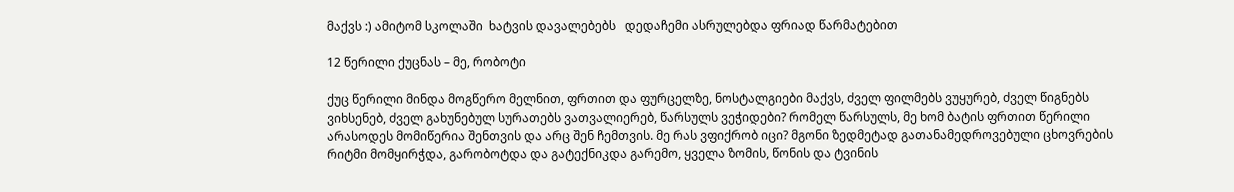მაქვს :) ამიტომ სკოლაში  ხატვის დავალებებს   დედაჩემი ასრულებდა ფრიად წარმატებით

12 წერილი ქუცნას – მე, რობოტი

ქუც წერილი მინდა მოგწერო მელნით, ფრთით და ფურცელზე, ნოსტალგიები მაქვს, ძველ ფილმებს ვუყურებ, ძველ წიგნებს ვიხსენებ, ძველ გახუნებულ სურათებს ვათვალიერებ, წარსულს ვეჭიდები? რომელ წარსულს, მე ხომ ბატის ფრთით წერილი არასოდეს მომიწერია შენთვის და არც შენ ჩემთვის. მე რას ვფიქრობ იცი? მგონი ზედმეტად გათანამედროვებული ცხოვრების რიტმი მომყირჭდა, გარობოტდა და გატექნიკდა გარემო, ყველა ზომის, წონის და ტვინის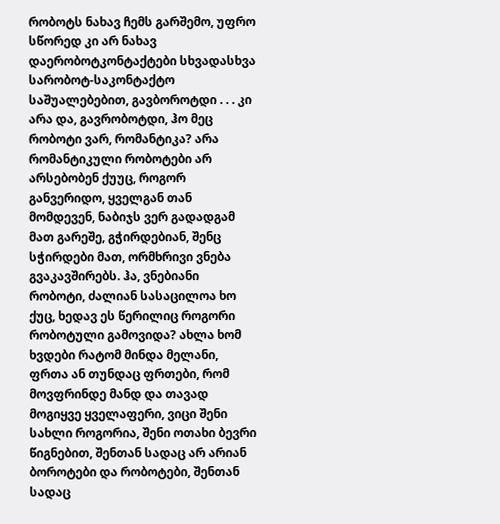რობოტს ნახავ ჩემს გარშემო, უფრო სწორედ კი არ ნახავ დაერობოტკონტაქტები სხვადასხვა სარობოტ-საკონტაქტო საშუალებებით, გავბოროტდი . . . კი არა და, გავრობოტდი, ჰო მეც რობოტი ვარ, რომანტიკა? არა რომანტიკული რობოტები არ არსებობენ ქუუც, როგორ განვერიდო, ყველგან თან მომდევენ, ნაბიჯს ვერ გადადგამ მათ გარეშე, გჭირდებიან, შენც სჭირდები მათ, ორმხრივი ვნება გვაკავშირებს. ჰა, ვნებიანი რობოტი, ძალიან სასაცილოა ხო ქუც, ხედავ ეს წერილიც როგორი რობოტული გამოვიდა? ახლა ხომ ხვდები რატომ მინდა მელანი, ფრთა ან თუნდაც ფრთები, რომ მოვფრინდე მანდ და თავად მოგიყვე ყველაფერი, ვიცი შენი სახლი როგორია, შენი ოთახი ბევრი წიგნებით, შენთან სადაც არ არიან ბოროტები და რობოტები, შენთან სადაც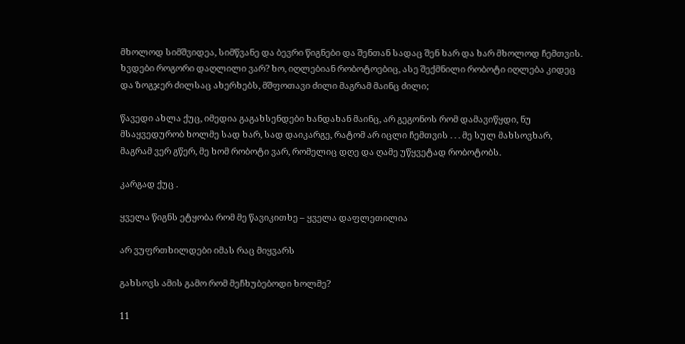მხოლოდ სიმშვიდეა, სიმწვანე და ბევრი წიგნები და შენთან სადაც შენ ხარ და ხარ მხოლოდ ჩემთვის. ხვდები როგორი დაღლილი ვარ? ხო, იღლებიან რობოტოებიც, ასე შექმნილი რობოტი იღლება კიდეც და ზოგჯერ ძილსაც ახერხებს, მშფოთავი ძილი მაგრამ მაინც ძილი;

წავედი ახლა ქუც, იმედია გაგახსენდები ხანდახან მაინც, არ გეგონოს რომ დამავიწყდი, ნუ მსაყვედურობ ხოლმე სად ხარ, სად დაიკარგე, რატომ არ იცლი ჩემთვის . . . მე სულ მახსოვხარ, მაგრამ ვერ გწერ, მე ხომ რობოტი ვარ, რომელიც დღე და ღამე უწყვეტად რობოტობს.

კარგად ქუც .

ყველა წიგნს ეტყობა რომ მე წავიკითხე – ყველა დაფლეთილია

არ ვუფრთხილდები იმას რაც მიყვარს

გახსოვს ამის გამო რომ მეჩხუბებოდი ხოლმე?

11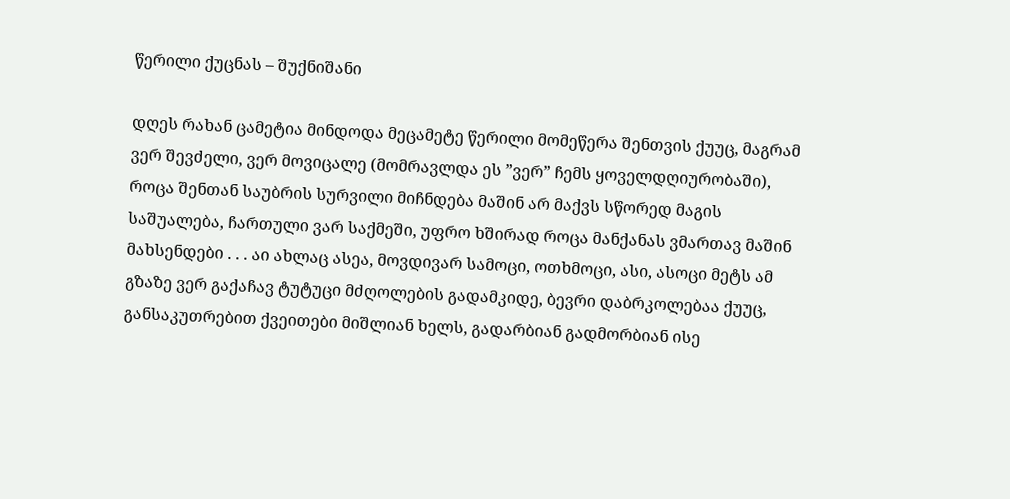წერილი ქუცნას – შუქნიშანი

დღეს რახან ცამეტია მინდოდა მეცამეტე წერილი მომეწერა შენთვის ქუუც, მაგრამ  ვერ შევძელი, ვერ მოვიცალე (მომრავლდა ეს ”ვერ” ჩემს ყოველდღიურობაში), როცა შენთან საუბრის სურვილი მიჩნდება მაშინ არ მაქვს სწორედ მაგის საშუალება, ჩართული ვარ საქმეში, უფრო ხშირად როცა მანქანას ვმართავ მაშინ მახსენდები . . . აი ახლაც ასეა, მოვდივარ სამოცი, ოთხმოცი, ასი, ასოცი მეტს ამ გზაზე ვერ გაქაჩავ ტუტუცი მძღოლების გადამკიდე, ბევრი დაბრკოლებაა ქუუც, განსაკუთრებით ქვეითები მიშლიან ხელს, გადარბიან გადმორბიან ისე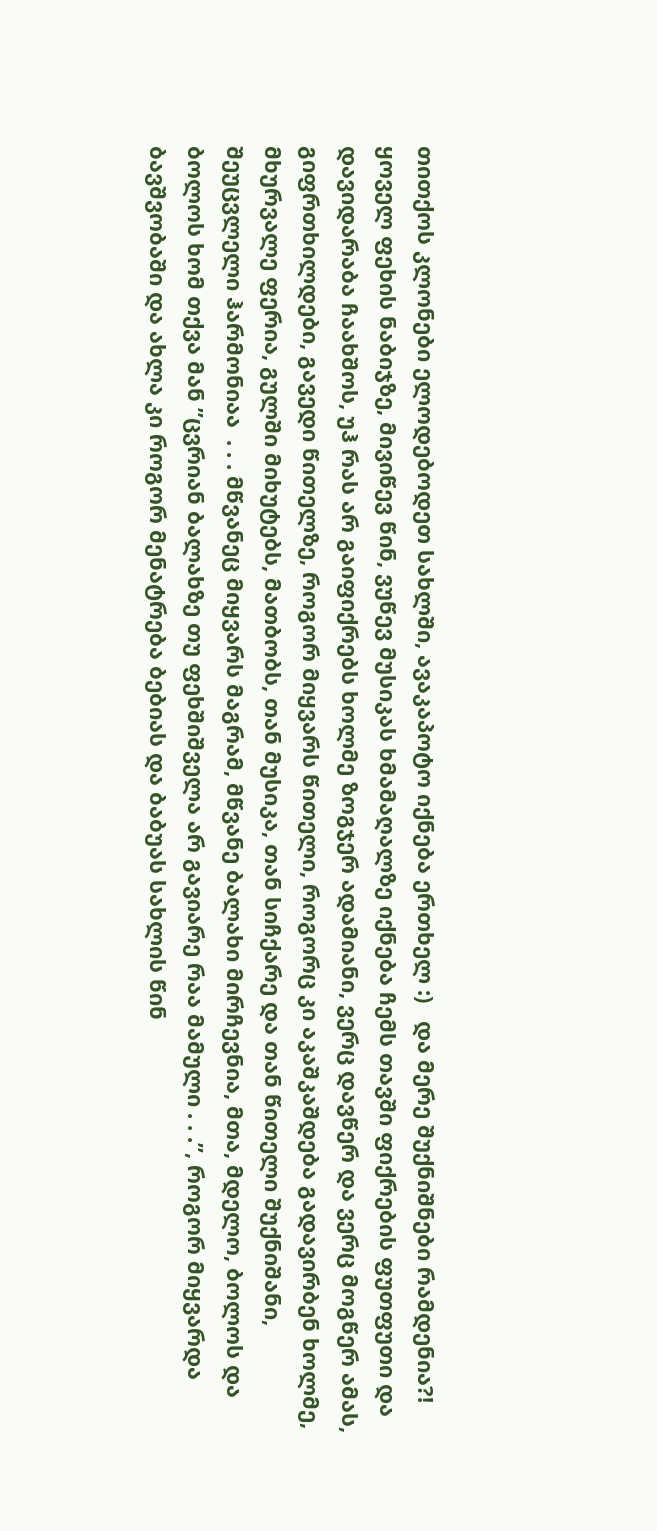თითქოს კლონები ელოდებოდეთ სახლში, ავაკაპოტო იქნება ერთხელ :)   და მერე შუქნიშნები რამდენია?! ყოველ ფეხის ნაბიჯზე, მივიწევ წინ, ვუწევ მუსიკას ხმამაღალზე იქნება ჩემს თავში ფიქრების ფუთფუთი და დავიდარაბა ჩაახშოს, უჰ რას არ გაიფიქრებს ხოლმე ზოგჯერ ადამიანი, ვერც დავწერ და ვერც მოგწერ ამას, გიფრთხილდები, გავედი წითელზე, როგორ მიყვარს წითელი, როგორც კი აკაშკაშდება გადავირბენ ხოლმე, მხურვალე ფერია, გულში მიხუტებს, მათბობს, თან მუსიკა, თან სიჩქარე და თან წითელი შუქნიშანი, შეუცვლელი ჰარმონიაა  . . . მწვანეც მიყვარს მაგრამ, მწვანე ბალახი მირჩევნია, მთა, მდელო, ბოლოს და ბოლოს ხომ თქვა მან ”ცვრიან ბალახზე თუ ფეხშიშველა არ გავიარე რაა მამული . . .”, როგორ მიყვარდა ბავშვობაში და ახლა კი როგორ მენატრება ბებიას და ბაბუას სახლის წინ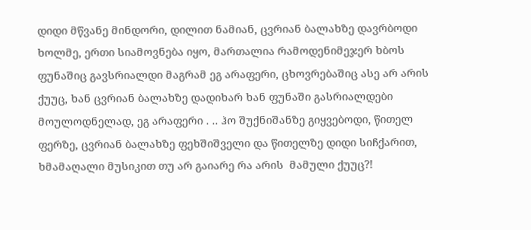დიდი მწვანე მინდორი, დილით ნამიან, ცვრიან ბალახზე დავრბოდი ხოლმე, ერთი სიამოვნება იყო, მართალია რამოდენიმეჯერ ხბოს ფუნაშიც გავსრიალდი მაგრამ ეგ არაფერი, ცხოვრებაშიც ასე არ არის ქუუც, ხან ცვრიან ბალახზე დადიხარ ხან ფუნაში გასრიალდები მოულოდნელად, ეგ არაფერი . .. ჰო შუქნიშანზე გიყვებოდი, წითელ ფერზე, ცვრიან ბალახზე ფეხშიშველი და წითელზე დიდი სიჩქარით, ხმამაღალი მუსიკით თუ არ გაიარე რა არის  მამული ქუუც?!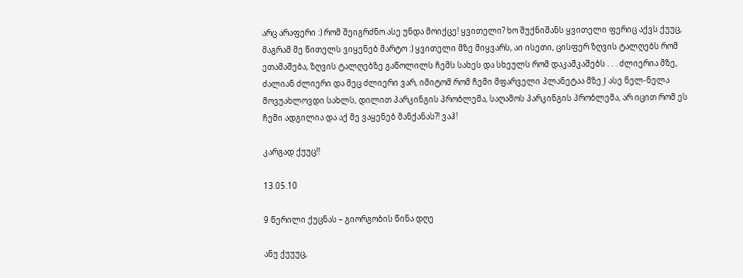არც არაფერი :) რომ შეიგრძნო ასე უნდა მოიქცე! ყვითელი? ხო შუქნიშანს ყვითელი ფერიც აქვს ქუუც, მაგრამ მე წითელს ვიყენებ მარტო :) ყვითელი მზე მიყვარს, აი ისეთი, ცისფერ ზღვის ტალღებს რომ ეთამაშება, ზღვის ტალღებზე გაწოლილს ჩემს სახეს და სხეულს რომ დაკაშკაშებს . . . ძლიერია მზე, ძალიან ძლიერი და მეც ძლიერი ვარ, იმიტომ რომ ჩემი მფარველი პლანეტაა მზე J ასე ნელ-ნელა მოვუახლოვდი სახლს, დილით პარკინგის პრობლემა, საღამოს პარკინგის პრობლემა, არ იცით რომ ეს ჩემი ადგილია და აქ მე ვაყენებ მანქანას?! ვაჰ!

კარგად ქუუც!!

13.05.10

9 წერილი ქუცნას – გიორგობის წინა დღე

ანუ ქუუუც,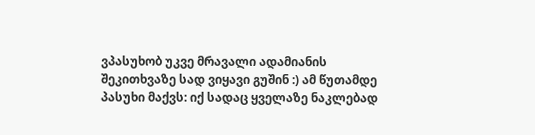ვპასუხობ უკვე მრავალი ადამიანის შეკითხვაზე სად ვიყავი გუშინ :) ამ წუთამდე პასუხი მაქვს: იქ სადაც ყველაზე ნაკლებად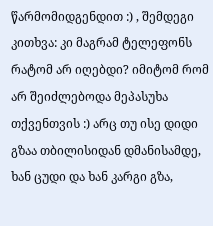წარმომიდგენდით :) , შემდეგი კითხვა: კი მაგრამ ტელეფონს რატომ არ იღებდი? იმიტომ რომ არ შეიძლებოდა მეპასუხა თქვენთვის :) არც თუ ისე დიდი გზაა თბილისიდან დმანისამდე, ხან ცუდი და ხან კარგი გზა,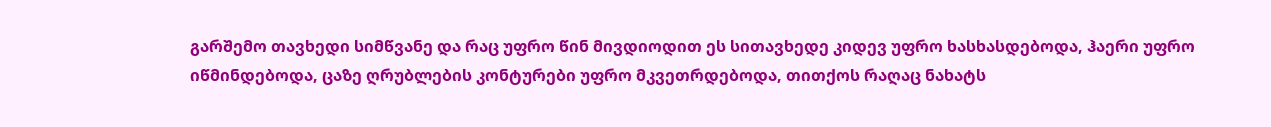გარშემო თავხედი სიმწვანე და რაც უფრო წინ მივდიოდით ეს სითავხედე კიდევ უფრო ხასხასდებოდა, ჰაერი უფრო იწმინდებოდა, ცაზე ღრუბლების კონტურები უფრო მკვეთრდებოდა, თითქოს რაღაც ნახატს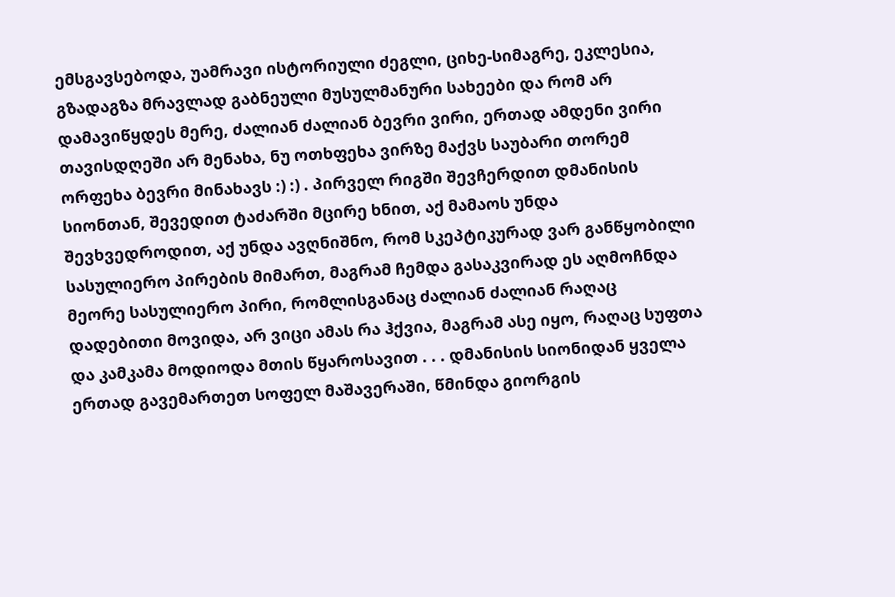ემსგავსებოდა, უამრავი ისტორიული ძეგლი, ციხე-სიმაგრე, ეკლესია, გზადაგზა მრავლად გაბნეული მუსულმანური სახეები და რომ არ დამავიწყდეს მერე, ძალიან ძალიან ბევრი ვირი, ერთად ამდენი ვირი თავისდღეში არ მენახა, ნუ ოთხფეხა ვირზე მაქვს საუბარი თორემ ორფეხა ბევრი მინახავს :) :) . პირველ რიგში შევჩერდით დმანისის სიონთან, შევედით ტაძარში მცირე ხნით, აქ მამაოს უნდა შევხვედროდით, აქ უნდა ავღნიშნო, რომ სკეპტიკურად ვარ განწყობილი სასულიერო პირების მიმართ, მაგრამ ჩემდა გასაკვირად ეს აღმოჩნდა მეორე სასულიერო პირი, რომლისგანაც ძალიან ძალიან რაღაც დადებითი მოვიდა, არ ვიცი ამას რა ჰქვია, მაგრამ ასე იყო, რაღაც სუფთა და კამკამა მოდიოდა მთის წყაროსავით . . . დმანისის სიონიდან ყველა ერთად გავემართეთ სოფელ მაშავერაში, წმინდა გიორგის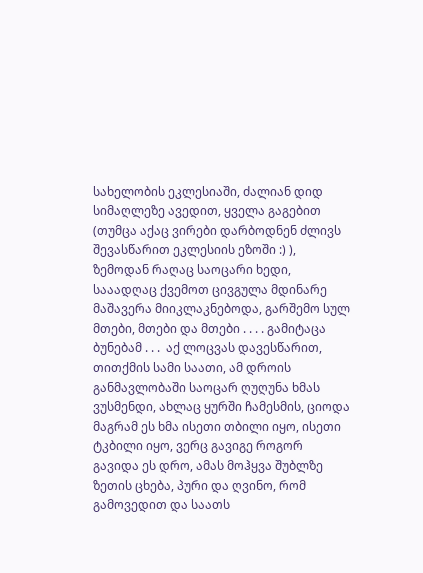სახელობის ეკლესიაში, ძალიან დიდ სიმაღლეზე ავედით, ყველა გაგებით (თუმცა აქაც ვირები დარბოდნენ ძლივს შევასწარით ეკლესიის ეზოში :) ), ზემოდან რაღაც საოცარი ხედი, სააადღაც ქვემოთ ცივგულა მდინარე მაშავერა მიიკლაკნებოდა, გარშემო სულ მთები, მთები და მთები . . . . გამიტაცა ბუნებამ . . .  აქ ლოცვას დავესწარით, თითქმის სამი საათი, ამ დროის განმავლობაში საოცარ ღუღუნა ხმას ვუსმენდი, ახლაც ყურში ჩამესმის, ციოდა მაგრამ ეს ხმა ისეთი თბილი იყო, ისეთი ტკბილი იყო, ვერც გავიგე როგორ გავიდა ეს დრო, ამას მოჰყვა შუბლზე ზეთის ცხება, პური და ღვინო, რომ გამოვედით და საათს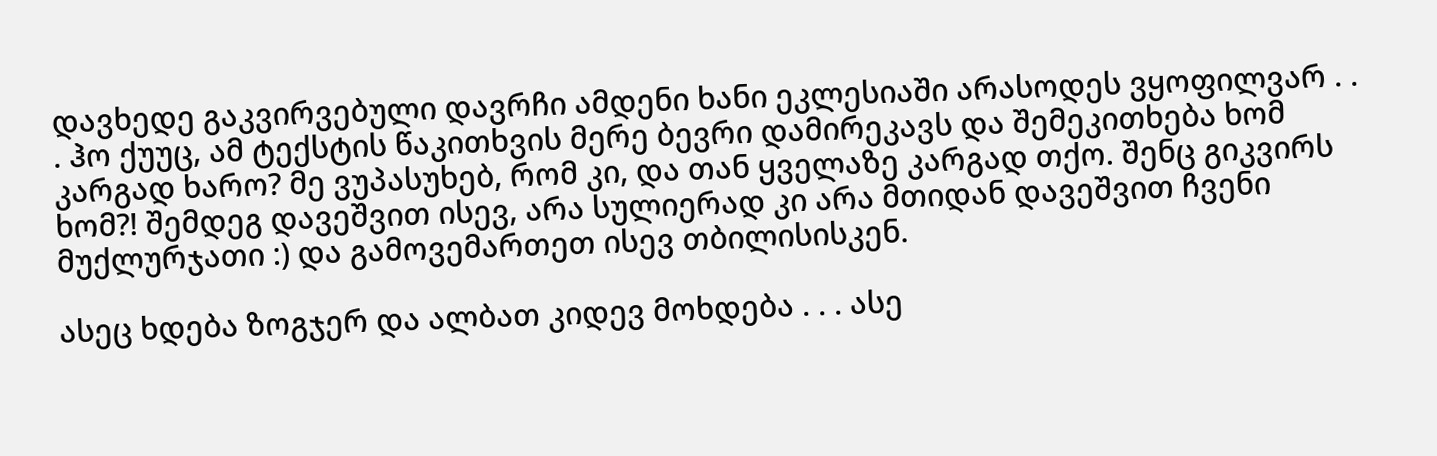დავხედე გაკვირვებული დავრჩი ამდენი ხანი ეკლესიაში არასოდეს ვყოფილვარ . . . ჰო ქუუც, ამ ტექსტის წაკითხვის მერე ბევრი დამირეკავს და შემეკითხება ხომ კარგად ხარო? მე ვუპასუხებ, რომ კი, და თან ყველაზე კარგად თქო. შენც გიკვირს ხომ?! შემდეგ დავეშვით ისევ, არა სულიერად კი არა მთიდან დავეშვით ჩვენი მუქლურჯათი :) და გამოვემართეთ ისევ თბილისისკენ.

ასეც ხდება ზოგჯერ და ალბათ კიდევ მოხდება . . . ასე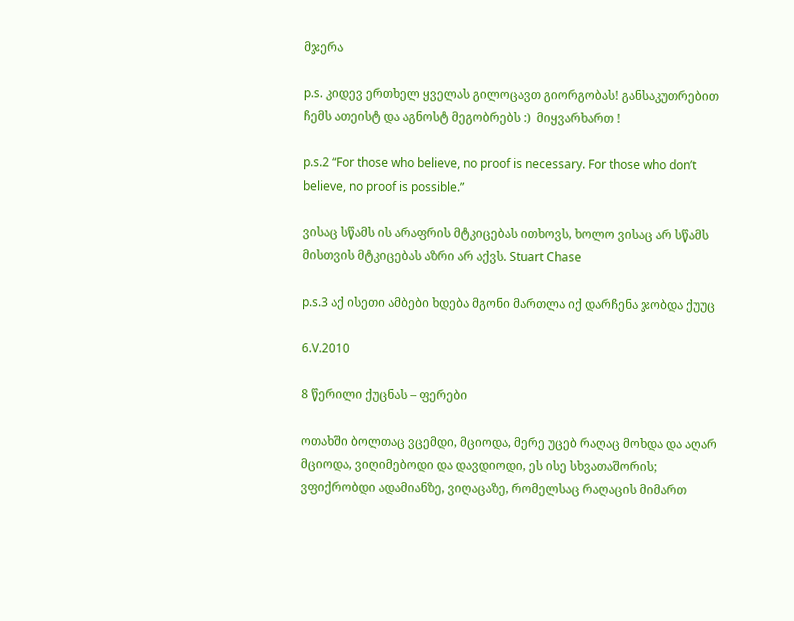მჯერა

p.s. კიდევ ერთხელ ყველას გილოცავთ გიორგობას! განსაკუთრებით ჩემს ათეისტ და აგნოსტ მეგობრებს :)  მიყვარხართ !

p.s.2 “For those who believe, no proof is necessary. For those who don’t believe, no proof is possible.”

ვისაც სწამს ის არაფრის მტკიცებას ითხოვს, ხოლო ვისაც არ სწამს მისთვის მტკიცებას აზრი არ აქვს. Stuart Chase

p.s.3 აქ ისეთი ამბები ხდება მგონი მართლა იქ დარჩენა ჯობდა ქუუც

6.V.2010

8 წერილი ქუცნას – ფერები

ოთახში ბოლთაც ვცემდი, მციოდა, მერე უცებ რაღაც მოხდა და აღარ მციოდა, ვიღიმებოდი და დავდიოდი, ეს ისე სხვათაშორის; ვფიქრობდი ადამიანზე, ვიღაცაზე, რომელსაც რაღაცის მიმართ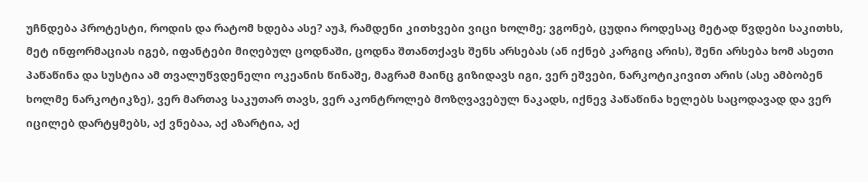უჩნდება პროტესტი, როდის და რატომ ხდება ასე? აუჰ, რამდენი კითხვები ვიცი ხოლმე; ვგონებ, ცუდია როდესაც მეტად წვდები საკითხს, მეტ ინფორმაციას იგებ, იფანტები მიღებულ ცოდნაში, ცოდნა შთანთქავს შენს არსებას (ან იქნებ კარგიც არის), შენი არსება ხომ ასეთი პაწაწინა და სუსტია ამ თვალუწვდენელი ოკეანის წინაშე, მაგრამ მაინც გიზიდავს იგი, ვერ ეშვები, ნარკოტიკივით არის (ასე ამბობენ ხოლმე ნარკოტიკზე), ვერ მართავ საკუთარ თავს, ვერ აკონტროლებ მოზღვავებულ ნაკადს, იქნევ პაწაწინა ხელებს საცოდავად და ვერ იცილებ დარტყმებს, აქ ვნებაა, აქ აზარტია, აქ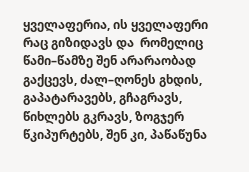ყველაფერია, ის ყველაფერი რაც გიზიდავს და  რომელიც წამი–წამზე შენ არარაობად გაქცევს, ძალ–ღონეს გხდის, გაპატარავებს, გჩაგრავს, წიხლებს გკრავს, ზოგჯერ წკიპურტებს, შენ კი, პაწაწუნა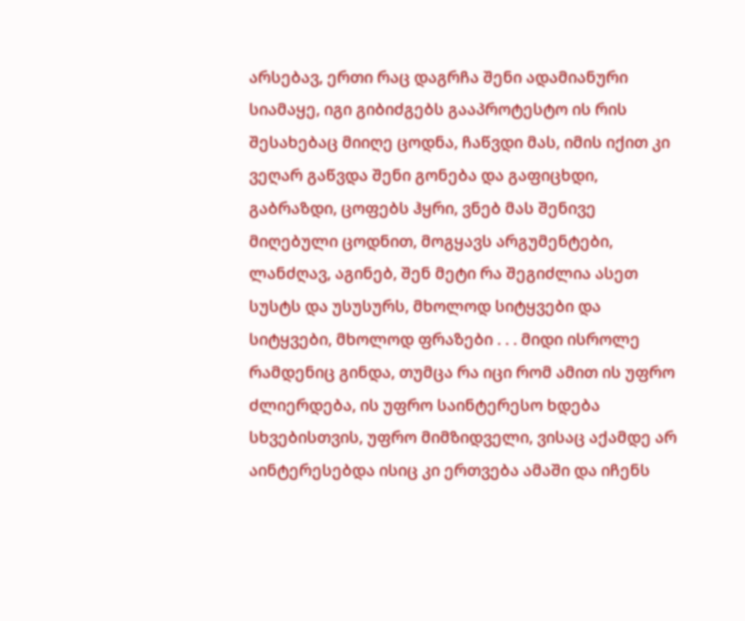არსებავ, ერთი რაც დაგრჩა შენი ადამიანური სიამაყე, იგი გიბიძგებს გააპროტესტო ის რის შესახებაც მიიღე ცოდნა, ჩაწვდი მას, იმის იქით კი ვეღარ გაწვდა შენი გონება და გაფიცხდი, გაბრაზდი, ცოფებს ჰყრი, ვნებ მას შენივე მიღებული ცოდნით, მოგყავს არგუმენტები, ლანძღავ, აგინებ, შენ მეტი რა შეგიძლია ასეთ სუსტს და უსუსურს, მხოლოდ სიტყვები და სიტყვები, მხოლოდ ფრაზები . . . მიდი ისროლე რამდენიც გინდა, თუმცა რა იცი რომ ამით ის უფრო ძლიერდება, ის უფრო საინტერესო ხდება სხვებისთვის, უფრო მიმზიდველი, ვისაც აქამდე არ აინტერესებდა ისიც კი ერთვება ამაში და იჩენს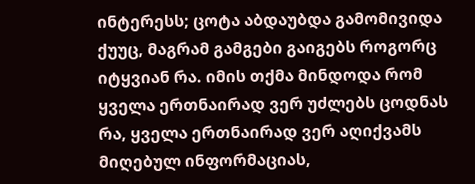ინტერესს; ცოტა აბდაუბდა გამომივიდა ქუუც, მაგრამ გამგები გაიგებს როგორც იტყვიან რა. იმის თქმა მინდოდა რომ ყველა ერთნაირად ვერ უძლებს ცოდნას რა, ყველა ერთნაირად ვერ აღიქვამს მიღებულ ინფორმაციას,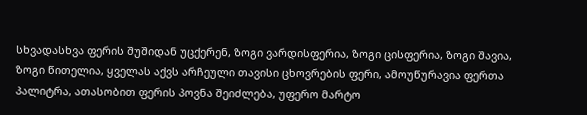სხვადასხვა ფერის შუშიდან უცქერენ, ზოგი ვარდისფერია, ზოგი ცისფერია, ზოგი შავია, ზოგი წითელია, ყველას აქვს არჩეული თავისი ცხოვრების ფერი, ამოუწურავია ფერთა პალიტრა, ათასობით ფერის პოვნა შეიძლება, უფერო მარტო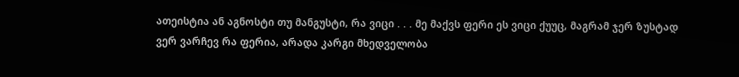ათეისტია ან აგნოსტი თუ მანგუსტი, რა ვიცი . . . მე მაქვს ფერი ეს ვიცი ქუუც, მაგრამ ჯერ ზუსტად ვერ ვარჩევ რა ფერია, არადა კარგი მხედველობა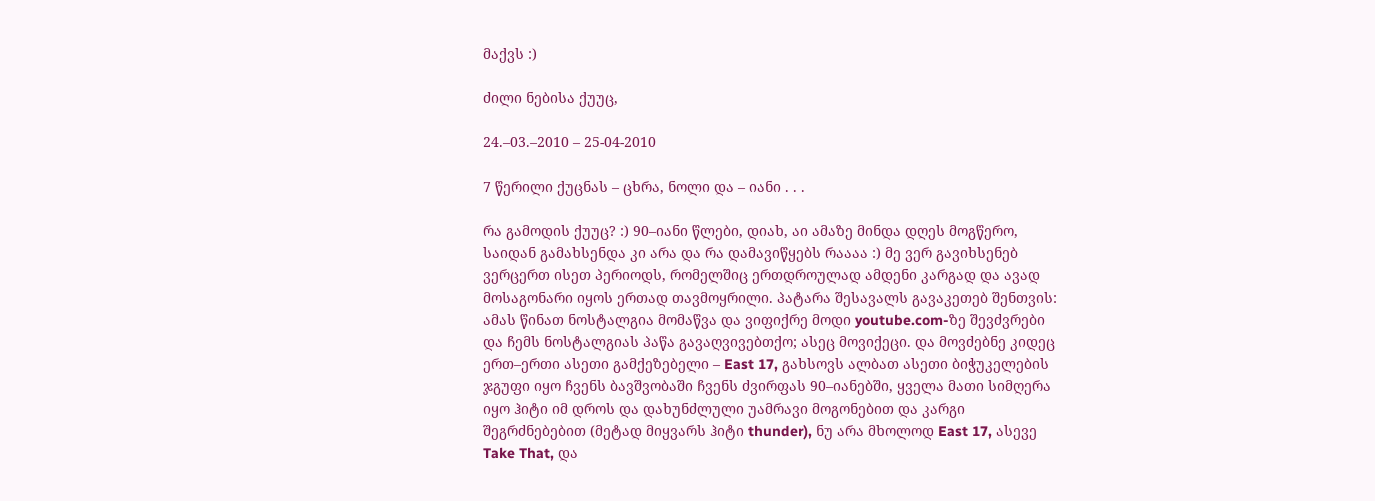მაქვს :)

ძილი ნებისა ქუუც,

24.–03.–2010 – 25-04-2010

7 წერილი ქუცნას – ცხრა, ნოლი და – იანი . . .

რა გამოდის ქუუც? :) 90–იანი წლები, დიახ, აი ამაზე მინდა დღეს მოგწერო, საიდან გამახსენდა კი არა და რა დამავიწყებს რაააა :) მე ვერ გავიხსენებ ვერცერთ ისეთ პერიოდს, რომელშიც ერთდროულად ამდენი კარგად და ავად მოსაგონარი იყოს ერთად თავმოყრილი. პატარა შესავალს გავაკეთებ შენთვის: ამას წინათ ნოსტალგია მომაწვა და ვიფიქრე მოდი youtube.com-ზე შევძვრები და ჩემს ნოსტალგიას პაწა გავაღვივებთქო; ასეც მოვიქეცი. და მოვძებნე კიდეც ერთ–ერთი ასეთი გამქეზებელი – East 17, გახსოვს ალბათ ასეთი ბიჭუკელების ჯგუფი იყო ჩვენს ბავშვობაში ჩვენს ძვირფას 90–იანებში, ყველა მათი სიმღერა იყო ჰიტი იმ დროს და დახუნძლული უამრავი მოგონებით და კარგი შეგრძნებებით (მეტად მიყვარს ჰიტი thunder), ნუ არა მხოლოდ East 17, ასევე Take That, და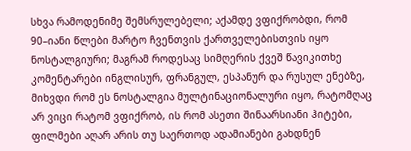სხვა რამოდენიმე შემსრულებელი; აქამდე ვფიქრობდი, რომ 90–იანი წლები მარტო ჩვენთვის ქართველებისთვის იყო ნოსტალგიური; მაგრამ როდესაც სიმღერის ქვეშ წავიკითხე კომენტარები ინგლისურ, ფრანგულ, ესპანურ და რუსულ ენებზე, მიხვდი რომ ეს ნოსტალგია მულტინაციონალური იყო, რატომღაც არ ვიცი რატომ ვფიქრობ, ის რომ ასეთი შინაარსიანი ჰიტები, ფილმები აღარ არის თუ საერთოდ ადამიანები გახდნენ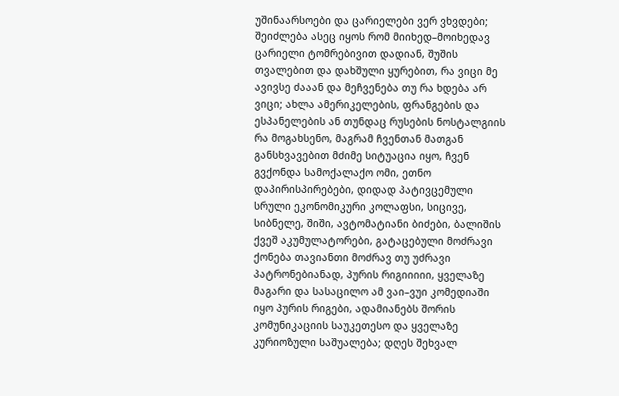უშინაარსოები და ცარიელები ვერ ვხვდები; შეიძლება ასეც იყოს რომ მიიხედ–მოიხედავ ცარიელი ტომრებივით დადიან, შუშის თვალებით და დახშული ყურებით, რა ვიცი მე ავივსე ძააან და მეჩვენება თუ რა ხდება არ ვიცი; ახლა ამერიკელების, ფრანგების და ესპანელების ან თუნდაც რუსების ნოსტალგიის რა მოგახსენო, მაგრამ ჩვენთან მათგან განსხვავებით მძიმე სიტუაცია იყო, ჩვენ გვქონდა სამოქალაქო ომი, ეთნო დაპირისპირებები, დიდად პატივცემული სრული ეკონომიკური კოლაფსი, სიცივე, სიბნელე, შიში, ავტომატიანი ბიძები, ბალიშის ქვეშ აკუმულატორები, გატაცებული მოძრავი ქონება თავიანთი მოძრავ თუ უძრავი პატრონებიანად, პურის რიგიიიიი, ყველაზე მაგარი და სასაცილო ამ ვაი–ვუი კომედიაში იყო პურის რიგები, ადამიანებს შორის კომუნიკაციის საუკეთესო და ყველაზე კურიოზული საშუალება; დღეს შეხვალ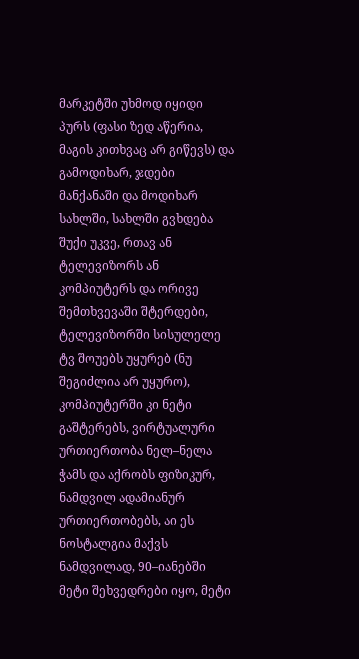მარკეტში უხმოდ იყიდი პურს (ფასი ზედ აწერია, მაგის კითხვაც არ გიწევს) და გამოდიხარ, ჯდები მანქანაში და მოდიხარ სახლში, სახლში გვხდება შუქი უკვე, რთავ ან ტელევიზორს ან კომპიუტერს და ორივე შემთხვევაში შტერდები, ტელევიზორში სისულელე ტვ შოუებს უყურებ (ნუ შეგიძლია არ უყურო), კომპიუტერში კი ნეტი გაშტერებს, ვირტუალური ურთიერთობა ნელ–ნელა ჭამს და აქრობს ფიზიკურ, ნამდვილ ადამიანურ ურთიერთობებს, აი ეს ნოსტალგია მაქვს ნამდვილად, 90–იანებში მეტი შეხვედრები იყო, მეტი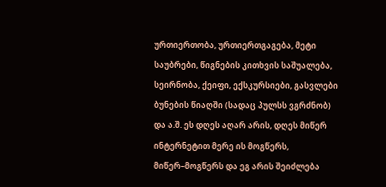ურთიერთობა, ურთიერთგაგება, მეტი საუბრები, წიგნების კითხვის საშუალება, სეირნობა, ქეიფი, ექსკურსიები, გასვლები ბუნების წიაღში (სადაც პულსს ვგრძნობ) და ა.შ. ეს დღეს აღარ არის, დღეს მიწერ ინტერნეტით მერე ის მოგწერს, მიწერ–მოგწერს და ეგ არის შეიძლება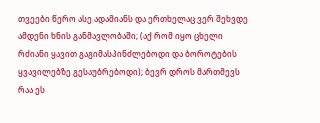თვეები წერო ასე ადამიანს და ერთხელაც ვერ შეხვდე ამდენი ხნის განმავლობაში; (აქ რომ იყო ცხელი რძიანი ყავით გაგიმასპინძლებოდი და ბოროტების ყვავილებზე გესაუბრებოდი); ბევრ დროს მართმევს რაა ეს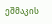ეშმაკის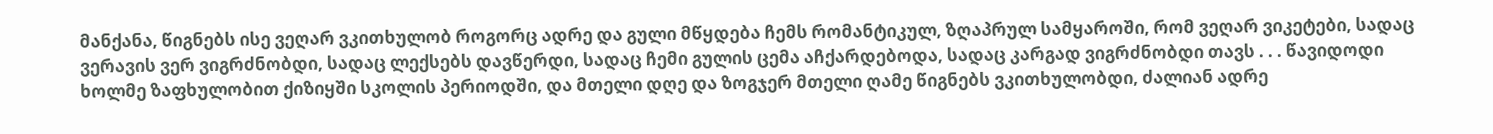მანქანა, წიგნებს ისე ვეღარ ვკითხულობ როგორც ადრე და გული მწყდება ჩემს რომანტიკულ, ზღაპრულ სამყაროში, რომ ვეღარ ვიკეტები, სადაც ვერავის ვერ ვიგრძნობდი, სადაც ლექსებს დავწერდი, სადაც ჩემი გულის ცემა აჩქარდებოდა, სადაც კარგად ვიგრძნობდი თავს . . . წავიდოდი ხოლმე ზაფხულობით ქიზიყში სკოლის პერიოდში, და მთელი დღე და ზოგჯერ მთელი ღამე წიგნებს ვკითხულობდი, ძალიან ადრე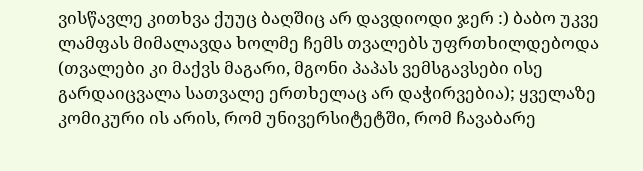ვისწავლე კითხვა ქუუც ბაღშიც არ დავდიოდი ჯერ :) ბაბო უკვე ლამფას მიმალავდა ხოლმე ჩემს თვალებს უფრთხილდებოდა (თვალები კი მაქვს მაგარი, მგონი პაპას ვემსგავსები ისე გარდაიცვალა სათვალე ერთხელაც არ დაჭირვებია); ყველაზე კომიკური ის არის, რომ უნივერსიტეტში, რომ ჩავაბარე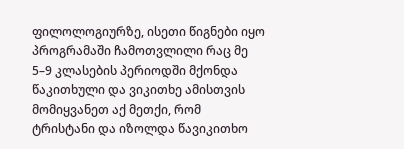ფილოლოგიურზე, ისეთი წიგნები იყო პროგრამაში ჩამოთვლილი რაც მე 5–9 კლასების პერიოდში მქონდა წაკითხული და ვიკითხე ამისთვის მომიყვანეთ აქ მეთქი, რომ ტრისტანი და იზოლდა წავიკითხო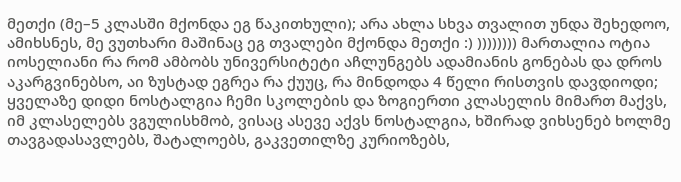მეთქი (მე–5 კლასში მქონდა ეგ წაკითხული); არა ახლა სხვა თვალით უნდა შეხედოო, ამიხსნეს, მე ვუთხარი მაშინაც ეგ თვალები მქონდა მეთქი :) )))))))) მართალია ოტია იოსელიანი რა რომ ამბობს უნივერსიტეტი აჩლუნგებს ადამიანის გონებას და დროს აკარგვინებსო, აი ზუსტად ეგრეა რა ქუუც, რა მინდოდა 4 წელი რისთვის დავდიოდი;
ყველაზე დიდი ნოსტალგია ჩემი სკოლების და ზოგიერთი კლასელის მიმართ მაქვს, იმ კლასელებს ვგულისხმობ, ვისაც ასევე აქვს ნოსტალგია, ხშირად ვიხსენებ ხოლმე თავგადასავლებს, შატალოებს, გაკვეთილზე კურიოზებს,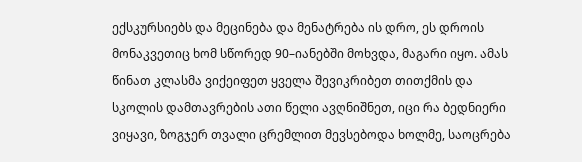ექსკურსიებს და მეცინება და მენატრება ის დრო, ეს დროის მონაკვეთიც ხომ სწორედ 90–იანებში მოხვდა, მაგარი იყო. ამას წინათ კლასმა ვიქეიფეთ ყველა შევიკრიბეთ თითქმის და სკოლის დამთავრების ათი წელი ავღნიშნეთ, იცი რა ბედნიერი ვიყავი, ზოგჯერ თვალი ცრემლით მევსებოდა ხოლმე, საოცრება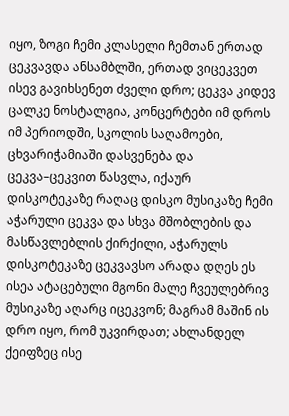იყო, ზოგი ჩემი კლასელი ჩემთან ერთად ცეკვავდა ანსამბლში, ერთად ვიცეკვეთ ისევ გავიხსენეთ ძველი დრო; ცეკვა კიდევ ცალკე ნოსტალგია, კონცერტები იმ დროს იმ პერიოდში, სკოლის საღამოები, ცხვარიჭამიაში დასვენება და ცეკვა–ცეკვით წასვლა, იქაურ დისკოტეკაზე რაღაც დისკო მუსიკაზე ჩემი აჭარული ცეკვა და სხვა მშობლების და მასწავლებლის ქირქილი, აჭარულს დისკოტეკაზე ცეკვავსო არადა დღეს ეს ისეა ატაცებული მგონი მალე ჩვეულებრივ მუსიკაზე აღარც იცეკვონ; მაგრამ მაშინ ის დრო იყო, რომ უკვირდათ; ახლანდელ ქეიფზეც ისე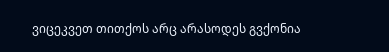ვიცეკვეთ თითქოს არც არასოდეს გვქონია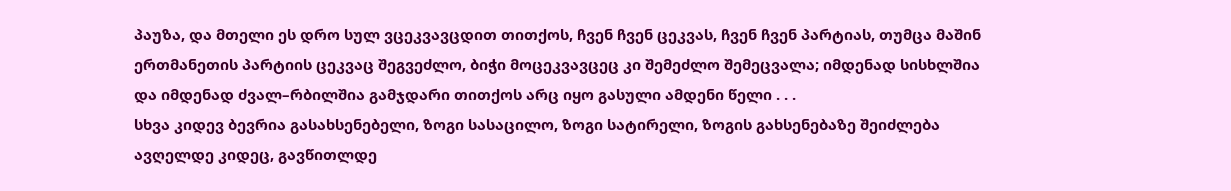პაუზა, და მთელი ეს დრო სულ ვცეკვავცდით თითქოს, ჩვენ ჩვენ ცეკვას, ჩვენ ჩვენ პარტიას, თუმცა მაშინ ერთმანეთის პარტიის ცეკვაც შეგვეძლო, ბიჭი მოცეკვავცეც კი შემეძლო შემეცვალა; იმდენად სისხლშია და იმდენად ძვალ–რბილშია გამჯდარი თითქოს არც იყო გასული ამდენი წელი . . .
სხვა კიდევ ბევრია გასახსენებელი, ზოგი სასაცილო, ზოგი სატირელი, ზოგის გახსენებაზე შეიძლება ავღელდე კიდეც, გავწითლდე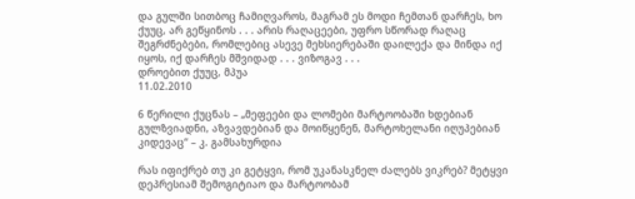და გულში სითბოც ჩამიღვაროს, მაგრამ ეს მოდი ჩემთან დარჩეს, ხო ქუუც, არ გეწყინოს . . . არის რაღაცეები, უფრო სწორად რაღაც შეგრძნებები, რომლებიც ასევე მეხსიერებაში დაილექა და მინდა იქ იყოს, იქ დარჩეს მშვიდად . . . ვიზოგავ . . .
დროებით ქუუც, მპუა
11.02.2010

6 წერილი ქუცნას – „მეფეები და ლომები მარტოობაში ხდებიან გულზვიადნი, აზვავდებიან და მოიწყენენ, მარტოხელანი იღუპებიან კიდევაც“ – კ. გამსახურდია

რას იფიქრებ თუ კი გეტყვი, რომ უკანასკნელ ძალებს ვიკრებ? მეტყვი დეპრესიამ შემოგიტიაო და მარტოობამ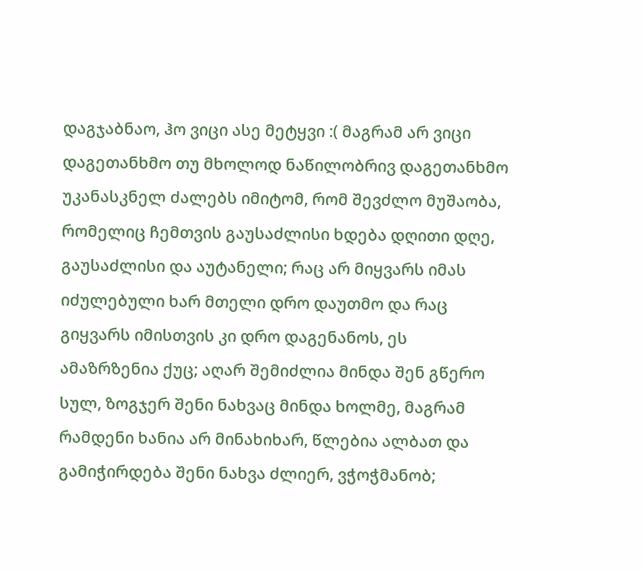დაგჯაბნაო, ჰო ვიცი ასე მეტყვი :( მაგრამ არ ვიცი დაგეთანხმო თუ მხოლოდ ნაწილობრივ დაგეთანხმო უკანასკნელ ძალებს იმიტომ, რომ შევძლო მუშაობა, რომელიც ჩემთვის გაუსაძლისი ხდება დღითი დღე, გაუსაძლისი და აუტანელი; რაც არ მიყვარს იმას იძულებული ხარ მთელი დრო დაუთმო და რაც გიყვარს იმისთვის კი დრო დაგენანოს, ეს ამაზრზენია ქუც; აღარ შემიძლია მინდა შენ გწერო სულ, ზოგჯერ შენი ნახვაც მინდა ხოლმე, მაგრამ რამდენი ხანია არ მინახიხარ, წლებია ალბათ და გამიჭირდება შენი ნახვა ძლიერ, ვჭოჭმანობ;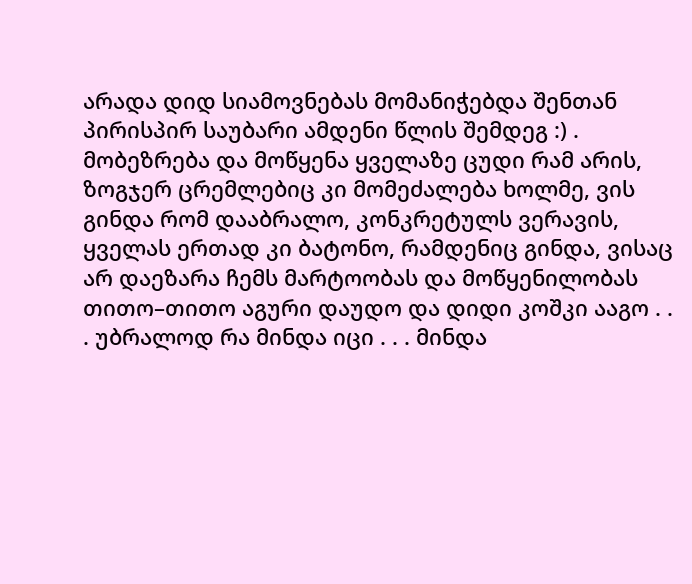არადა დიდ სიამოვნებას მომანიჭებდა შენთან პირისპირ საუბარი ამდენი წლის შემდეგ :) .
მობეზრება და მოწყენა ყველაზე ცუდი რამ არის, ზოგჯერ ცრემლებიც კი მომეძალება ხოლმე, ვის გინდა რომ დააბრალო, კონკრეტულს ვერავის, ყველას ერთად კი ბატონო, რამდენიც გინდა, ვისაც არ დაეზარა ჩემს მარტოობას და მოწყენილობას თითო–თითო აგური დაუდო და დიდი კოშკი ააგო . . . უბრალოდ რა მინდა იცი . . . მინდა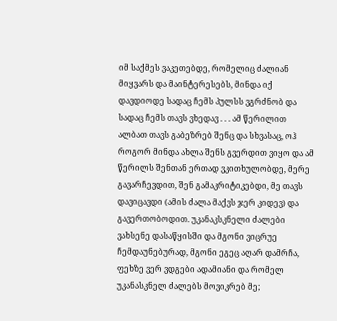იმ საქმეს ვაკეთებდე, რომელიც ძალიან მიყვარს და მაინტერესებს, მინდა იქ დავდიოდე სადაც ჩემს პულსს ვგრძნობ და სადაც ჩემს თავს ვხედავ . . . ამ წერილით ალბათ თავს გაბეზრებ შენც და სხვასაც, ოჰ როგორ მინდა ახლა შენს გვერდით ვიყო და ამ წერილს შენთან ერთად ვკითხულობდე, მერე გავარჩევდით, შენ გამაკრიტიკებდი, მე თავს დავიცავდი (ამის ძალა მაქვს ჯერ კიდევ) და გავერთობოდით. უკანაკსკნელი ძალები ვახსენე დასაწყისში და მგონი ვიცრუე ჩემდაუნებურად, მგონი ეგეც აღარ დამრჩა, ფეხზე ვერ ვდგები ადამიანი და რომელ უკანასკნელ ძალებს მოვიკრებ მე;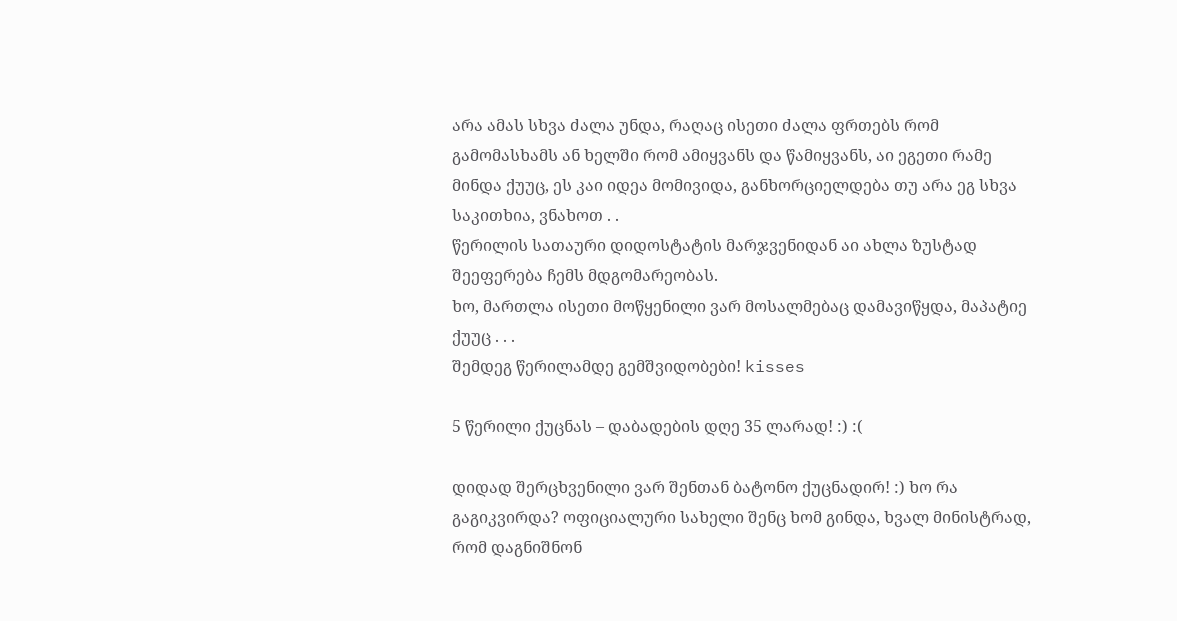არა ამას სხვა ძალა უნდა, რაღაც ისეთი ძალა ფრთებს რომ გამომასხამს ან ხელში რომ ამიყვანს და წამიყვანს, აი ეგეთი რამე მინდა ქუუც, ეს კაი იდეა მომივიდა, განხორციელდება თუ არა ეგ სხვა საკითხია, ვნახოთ . .
წერილის სათაური დიდოსტატის მარჯვენიდან აი ახლა ზუსტად შეეფერება ჩემს მდგომარეობას.
ხო, მართლა ისეთი მოწყენილი ვარ მოსალმებაც დამავიწყდა, მაპატიე ქუუც . . .
შემდეგ წერილამდე გემშვიდობები! kisses

5 წერილი ქუცნას – დაბადების დღე 35 ლარად! :) :(

დიდად შერცხვენილი ვარ შენთან ბატონო ქუცნადირ! :) ხო რა გაგიკვირდა? ოფიციალური სახელი შენც ხომ გინდა, ხვალ მინისტრად, რომ დაგნიშნონ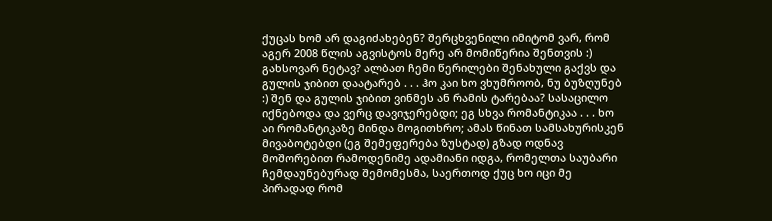ქუცას ხომ არ დაგიძახებენ? შერცხვენილი იმიტომ ვარ, რომ აგერ 2008 წლის აგვისტოს მერე არ მომიწერია შენთვის :) გახსოვარ ნეტავ? ალბათ ჩემი წერილები შენახული გაქვს და გულის ჯიბით დაატარებ . . . ჰო კაი ხო ვხუმროობ, ნუ ბუზღუნებ :) შენ და გულის ჯიბით ვინმეს ან რამის ტარებაა? სასაცილო იქნებოდა და ვერც დავიჯერებდი; ეგ სხვა რომანტიკაა . . . ხო აი რომანტიკაზე მინდა მოგითხრო; ამას წინათ სამსახურისკენ მივაბოტებდი (ეგ შემეფერება ზუსტად) გზად ოდნავ მოშორებით რამოდენიმე ადამიანი იდგა, რომელთა საუბარი ჩემდაუნებურად შემომესმა, საერთოდ ქუც ხო იცი მე პირადად რომ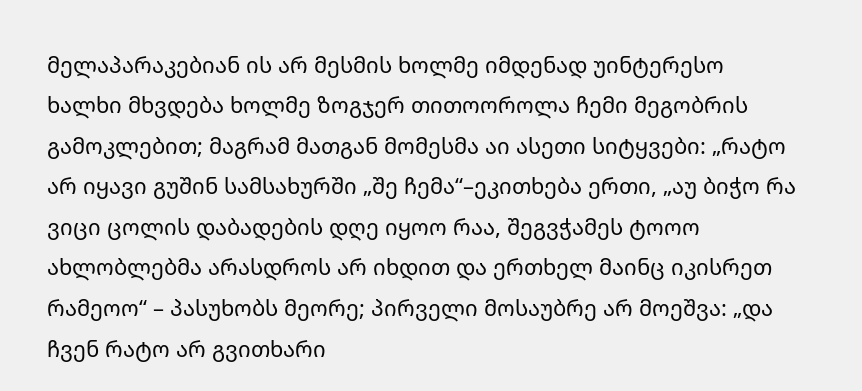მელაპარაკებიან ის არ მესმის ხოლმე იმდენად უინტერესო ხალხი მხვდება ხოლმე ზოგჯერ თითოოროლა ჩემი მეგობრის გამოკლებით; მაგრამ მათგან მომესმა აი ასეთი სიტყვები: „რატო არ იყავი გუშინ სამსახურში „შე ჩემა“–ეკითხება ერთი, „აუ ბიჭო რა ვიცი ცოლის დაბადების დღე იყოო რაა, შეგვჭამეს ტოოო ახლობლებმა არასდროს არ იხდით და ერთხელ მაინც იკისრეთ რამეოო“ – პასუხობს მეორე; პირველი მოსაუბრე არ მოეშვა: „და ჩვენ რატო არ გვითხარი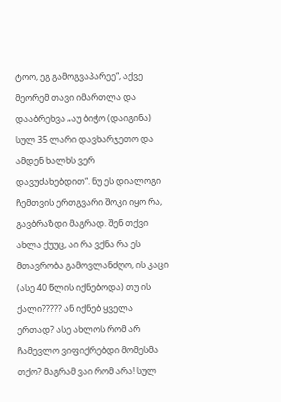ტოო, ეგ გამოგვაპარეე“, აქვე მეორემ თავი იმართლა და დააბრეხვა „აუ ბიჭო (დაიგინა) სულ 35 ლარი დავხარჯეთო და ამდენ ხალხს ვერ დავუძახებდით“. ნუ ეს დიალოგი ჩემთვის ერთგვარი შოკი იყო რა, გავბრაზდი მაგრად. შენ თქვი ახლა ქუუც, აი რა ვქნა რა ეს მთავრობა გამოვლანძღო, ის კაცი (ასე 40 წლის იქნებოდა) თუ ის ქალი????? ან იქნებ ყველა ერთად? ასე ახლოს რომ არ ჩამევლო ვიფიქრებდი მომესმა თქო? მაგრამ ვაი რომ არა! სულ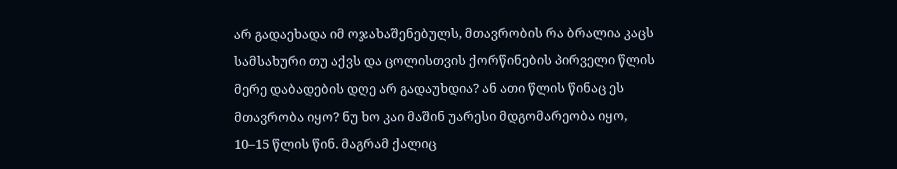არ გადაეხადა იმ ოჯახაშენებულს, მთავრობის რა ბრალია კაცს სამსახური თუ აქვს და ცოლისთვის ქორწინების პირველი წლის მერე დაბადების დღე არ გადაუხდია? ან ათი წლის წინაც ეს მთავრობა იყო? ნუ ხო კაი მაშინ უარესი მდგომარეობა იყო, 10–15 წლის წინ. მაგრამ ქალიც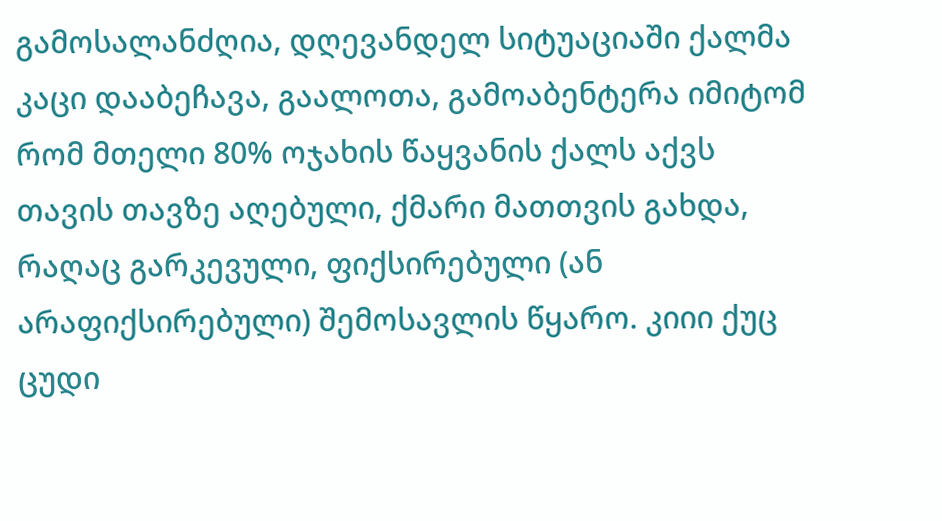გამოსალანძღია, დღევანდელ სიტუაციაში ქალმა კაცი დააბეჩავა, გაალოთა, გამოაბენტერა იმიტომ რომ მთელი 80% ოჯახის წაყვანის ქალს აქვს თავის თავზე აღებული, ქმარი მათთვის გახდა, რაღაც გარკევული, ფიქსირებული (ან არაფიქსირებული) შემოსავლის წყარო. კიიი ქუც ცუდი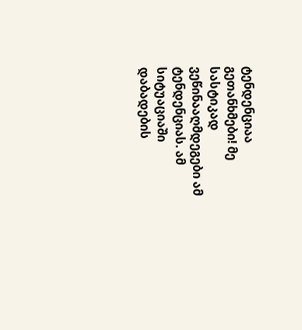ტენდენციაა გეთანხმები! მე სასტიკად ვეწინააღმდეგები ამ ტენდენციას. ამ სიტუაციაში დაბადების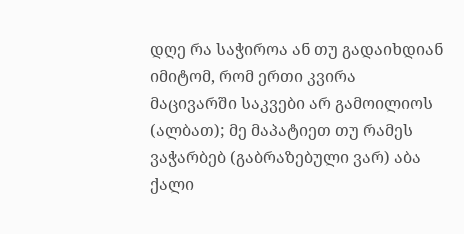დღე რა საჭიროა ან თუ გადაიხდიან იმიტომ, რომ ერთი კვირა მაცივარში საკვები არ გამოილიოს (ალბათ); მე მაპატიეთ თუ რამეს ვაჭარბებ (გაბრაზებული ვარ) აბა ქალი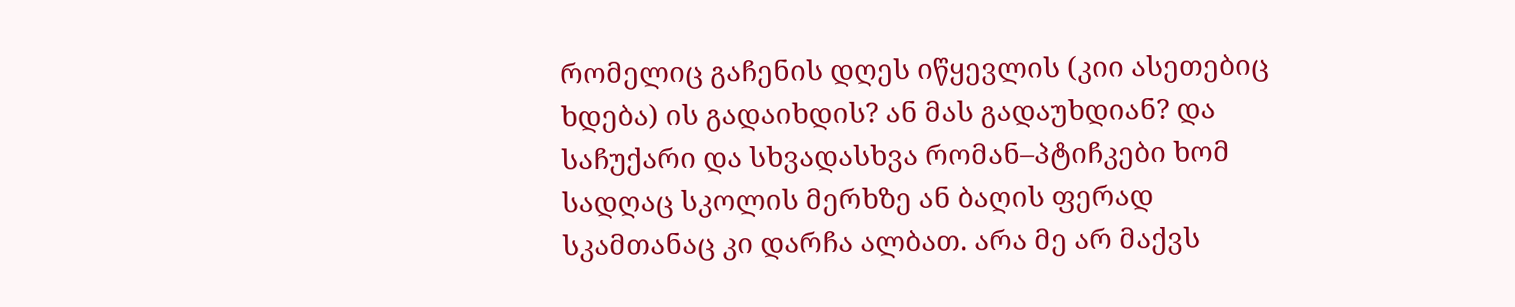რომელიც გაჩენის დღეს იწყევლის (კიი ასეთებიც ხდება) ის გადაიხდის? ან მას გადაუხდიან? და საჩუქარი და სხვადასხვა რომან–პტიჩკები ხომ სადღაც სკოლის მერხზე ან ბაღის ფერად სკამთანაც კი დარჩა ალბათ. არა მე არ მაქვს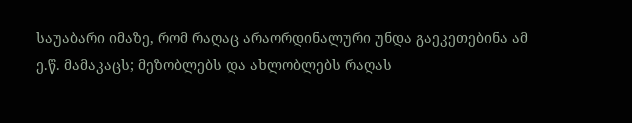საუაბარი იმაზე, რომ რაღაც არაორდინალური უნდა გაეკეთებინა ამ ე.წ. მამაკაცს; მეზობლებს და ახლობლებს რაღას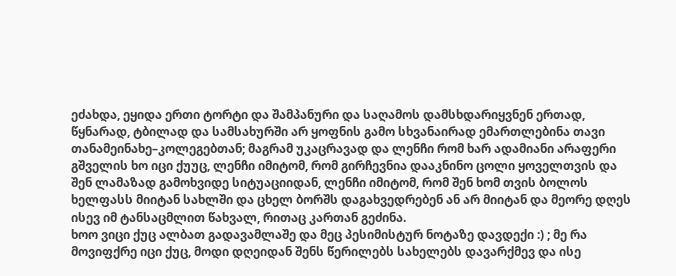ეძახდა, ეყიდა ერთი ტორტი და შამპანური და საღამოს დამსხდარიყვნენ ერთად, წყნარად, ტბილად და სამსახურში არ ყოფნის გამო სხვანაირად ემართლებინა თავი თანამეინახე–კოლეგებთან; მაგრამ უკაცრავად და ლენჩი რომ ხარ ადამიანი არაფერი გშველის ხო იცი ქუუც, ლენჩი იმიტომ, რომ გირჩევნია დააკნინო ცოლი ყოველთვის და შენ ლამაზად გამოხვიდე სიტუაციიდან, ლენჩი იმიტომ, რომ შენ ხომ თვის ბოლოს ხელფასს მიიტან სახლში და ცხელ ბორშს დაგახვედრებენ ან არ მიიტან და მეორე დღეს ისევ იმ ტანსაცმლით წახვალ, რითაც კართან გეძინა.
ხოო ვიცი ქუც ალბათ გადავამლაშე და მეც პესიმისტურ ნოტაზე დავდექი :) ; მე რა მოვიფქრე იცი ქუც, მოდი დღეიდან შენს წერილებს სახელებს დავარქმევ და ისე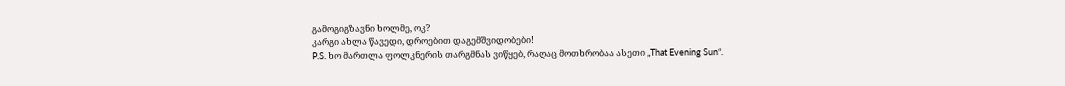გამოგიგზავნი ხოლმე, ოკ?
კარგი ახლა წავედი, დროებით დაგემშვიდობები!
P.S. ხო მართლა ფოლკნერის თარგმნას ვიწყებ, რაღაც მოთხრობაა ასეთი „That Evening Sun“.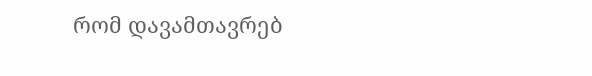რომ დავამთავრებ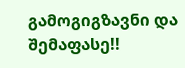გამოგიგზავნი და შემაფასე!!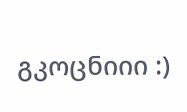გკოცნიიი :)